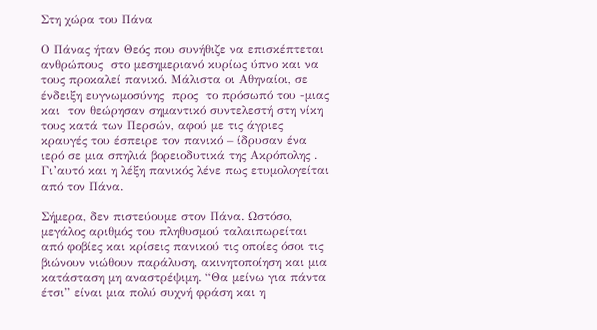Στη χώρα του Πάνα

Ο Πάνας ήταν Θεός που συνήθιζε να επισκέπτεται ανθρώπους  στο μεσημεριανό κυρίως ύπνο και να τους προκαλεί πανικό. Μάλιστα οι Αθηναίοι, σε ένδειξη ευγνωμοσύνης  προς  το πρόσωπό του -μιας και  τον θεώρησαν σημαντικό συντελεστή στη νίκη τους κατά των Περσών, αφού με τις άγριες κραυγές του έσπειρε τον πανικό – ίδρυσαν ένα ιερό σε μια σπηλιά βορειοδυτικά της Ακρόπολης .  Γι’αυτό και η λέξη πανικός λένε πως ετυμολογείται από τον Πάνα.

Σήμερα, δεν πιστεύουμε στον Πάνα. Ωστόσο, μεγάλος αριθμός του πληθυσμού ταλαιπωρείται από φοβίες και κρίσεις πανικού τις οποίες όσοι τις βιώνουν νιώθουν παράλυση, ακινητοποίηση και μια κατάσταση μη αναστρέψιμη. “Θα μείνω για πάντα έτσι” είναι μια πολύ συχνή φράση και η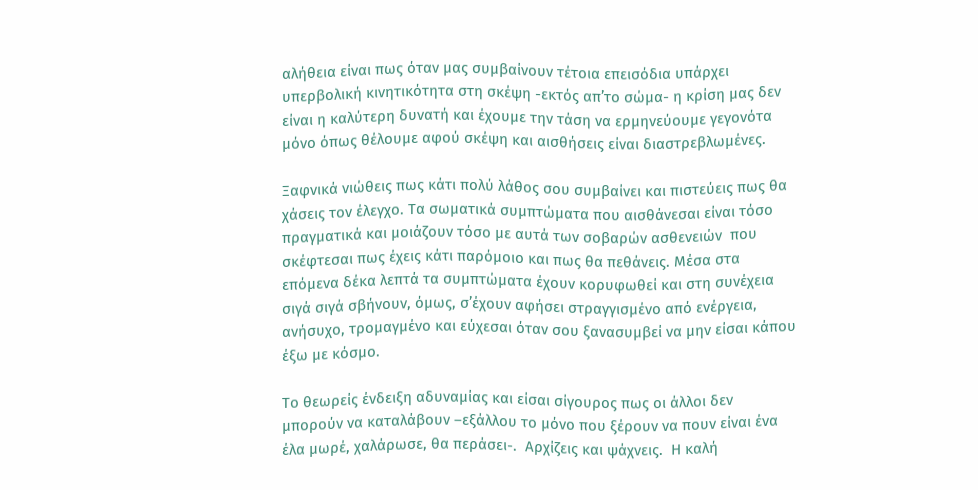αλήθεια είναι πως όταν μας συμβαίνουν τέτοια επεισόδια υπάρχει υπερβολική κινητικότητα στη σκέψη -εκτός απ’το σώμα- η κρίση μας δεν είναι η καλύτερη δυνατή και έχουμε την τάση να ερμηνεύουμε γεγονότα μόνο όπως θέλουμε αφού σκέψη και αισθήσεις είναι διαστρεβλωμένες.

Ξαφνικά νιώθεις πως κάτι πολύ λάθος σου συμβαίνει και πιστεύεις πως θα χάσεις τον έλεγχο. Τα σωματικά συμπτώματα που αισθάνεσαι είναι τόσο πραγματικά και μοιάζουν τόσο με αυτά των σοβαρών ασθενειών  που σκέφτεσαι πως έχεις κάτι παρόμοιο και πως θα πεθάνεις. Μέσα στα επόμενα δέκα λεπτά τα συμπτώματα έχουν κορυφωθεί και στη συνέχεια σιγά σιγά σβήνουν, όμως, σ’έχουν αφήσει στραγγισμένο από ενέργεια, ανήσυχο, τρομαγμένο και εύχεσαι όταν σου ξανασυμβεί να μην είσαι κάπου έξω με κόσμο.

Το θεωρείς ένδειξη αδυναμίας και είσαι σίγουρος πως οι άλλοι δεν μπορούν να καταλάβουν –εξάλλου το μόνο που ξέρουν να πουν είναι ένα έλα μωρέ, χαλάρωσε, θα περάσει-.  Αρχίζεις και ψάχνεις.  Η καλή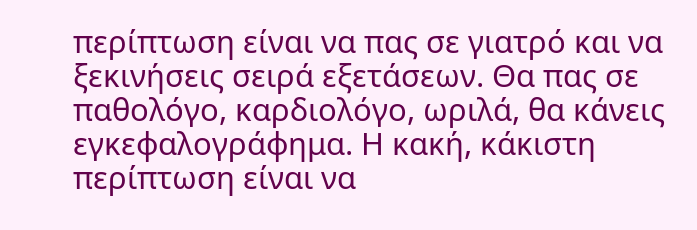περίπτωση είναι να πας σε γιατρό και να ξεκινήσεις σειρά εξετάσεων. Θα πας σε παθολόγο, καρδιολόγο, ωριλά, θα κάνεις εγκεφαλογράφημα. Η κακή, κάκιστη περίπτωση είναι να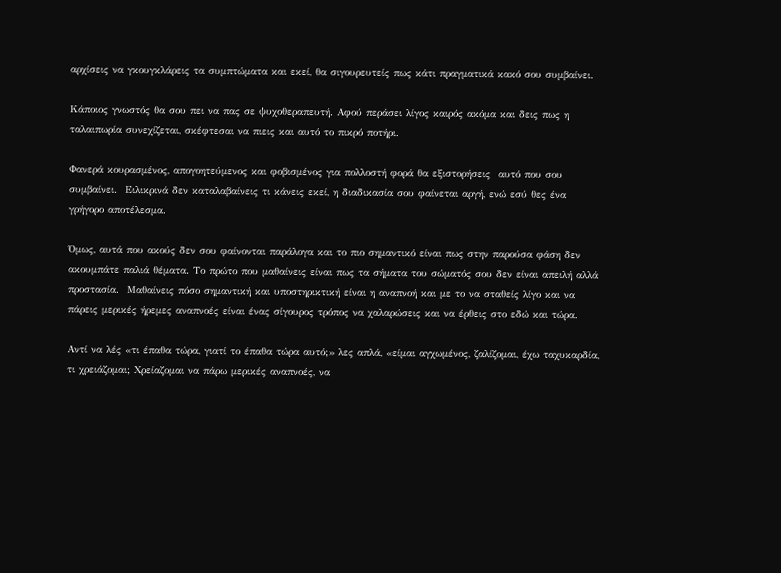αρχίσεις να γκουγκλάρεις τα συμπτώματα και εκεί, θα σιγουρευτείς πως κάτι πραγματικά κακό σου συμβαίνει.

Κάποιος γνωστός θα σου πει να πας σε ψυχοθεραπευτή. Αφού περάσει λίγος καιρός ακόμα και δεις πως η ταλαιπωρία συνεχίζεται, σκέφτεσαι να πιεις και αυτό το πικρό ποτήρι.

Φανερά κουρασμένος, απογοητεύμενος και φοβισμένος για πολλοστή φορά θα εξιστορήσεις  αυτό που σου συμβαίνει.  Ειλικρινά δεν καταλαβαίνεις τι κάνεις εκεί, η διαδικασία σου φαίνεται αργή, ενώ εσύ θες ένα γρήγορο αποτέλεσμα.

Όμως, αυτά που ακούς δεν σου φαίνονται παράλογα και το πιο σημαντικό είναι πως στην παρούσα φάση δεν ακουμπάτε παλιά θέματα. Το πρώτο που μαθαίνεις είναι πως τα σήματα του σώματός σου δεν είναι απειλή αλλά προστασία.  Μαθαίνεις πόσο σημαντική και υποστηρικτική είναι η αναπνοή και με το να σταθείς λίγο και να πάρεις μερικές ήρεμες αναπνοές είναι ένας σίγουρος τρόπος να χαλαρώσεις και να έρθεις στο εδώ και τώρα.

Αντί να λές «τι έπαθα τώρα, γιατί το έπαθα τώρα αυτό;» λες απλά, «είμαι αγχωμένος, ζαλίζομαι, έχω ταχυκαρδία, τι χρειάζομαι; Χρείαζομαι να πάρω μερικές αναπνοές, να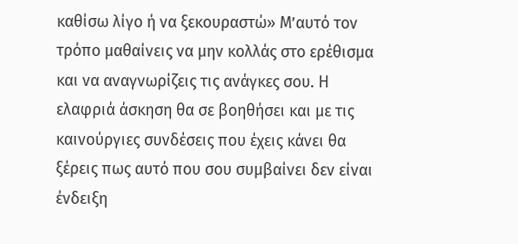καθίσω λίγο ή να ξεκουραστώ» Μ’αυτό τον τρόπο μαθαίνεις να μην κολλάς στο ερέθισμα και να αναγνωρίζεις τις ανάγκες σου. Η ελαφριά άσκηση θα σε βοηθήσει και με τις καινούργιες συνδέσεις που έχεις κάνει θα ξέρεις πως αυτό που σου συμβαίνει δεν είναι ένδειξη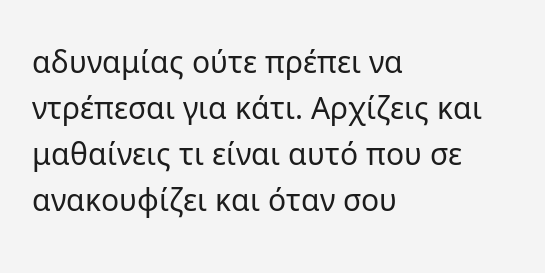αδυναμίας ούτε πρέπει να ντρέπεσαι για κάτι. Αρχίζεις και μαθαίνεις τι είναι αυτό που σε ανακουφίζει και όταν σου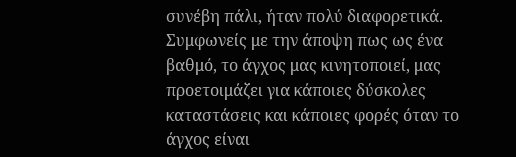συνέβη πάλι, ήταν πολύ διαφορετικά. Συμφωνείς με την άποψη πως ως ένα βαθμό, το άγχος μας κινητοποιεί, μας προετοιμάζει για κάποιες δύσκολες καταστάσεις και κάποιες φορές όταν το άγχος είναι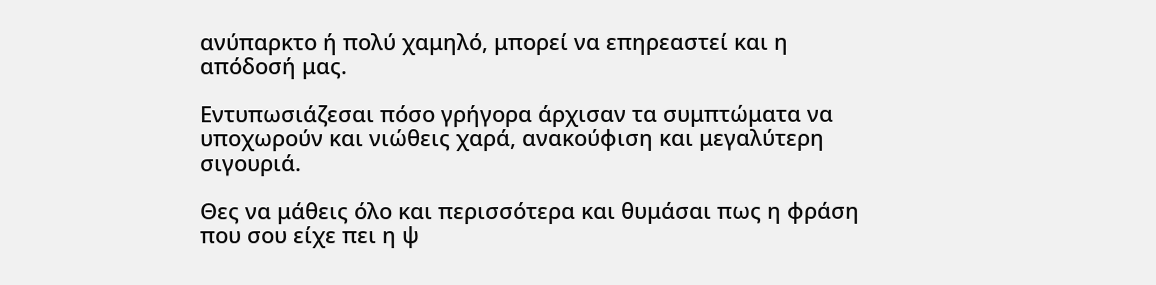ανύπαρκτο ή πολύ χαμηλό, μπορεί να επηρεαστεί και η απόδοσή μας.

Εντυπωσιάζεσαι πόσο γρήγορα άρχισαν τα συμπτώματα να υποχωρούν και νιώθεις χαρά, ανακούφιση και μεγαλύτερη σιγουριά.

Θες να μάθεις όλο και περισσότερα και θυμάσαι πως η φράση που σου είχε πει η ψ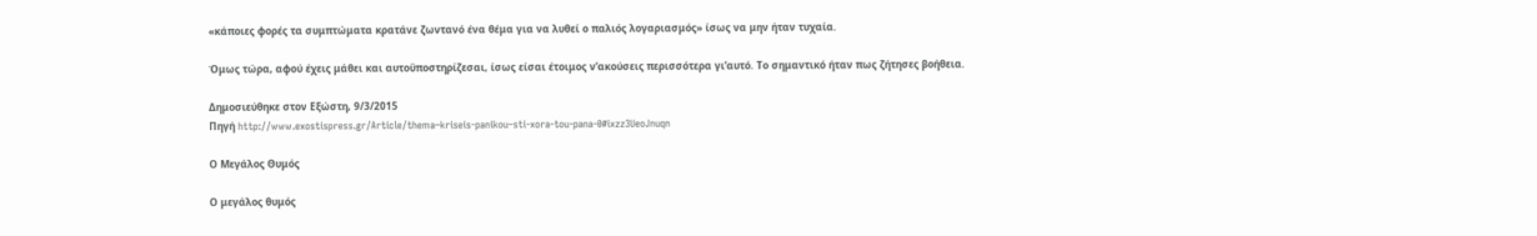«κάποιες φορές τα συμπτώματα κρατάνε ζωντανό ένα θέμα για να λυθεί ο παλιός λογαριασμός» ίσως να μην ήταν τυχαία.

Όμως τώρα, αφού έχεις μάθει και αυτοϋποστηρίζεσαι, ίσως είσαι έτοιμος ν’ακούσεις περισσότερα γι’αυτό. Το σημαντικό ήταν πως ζήτησες βοήθεια.

Δημοσιεύθηκε στον Εξώστη, 9/3/2015
Πηγή http://www.exostispress.gr/Article/thema–kriseis-panikou–sti-xora-tou-pana-0#ixzz3UeoJnuqn

Ο Μεγάλος Θυμός

Ο μεγάλος θυμός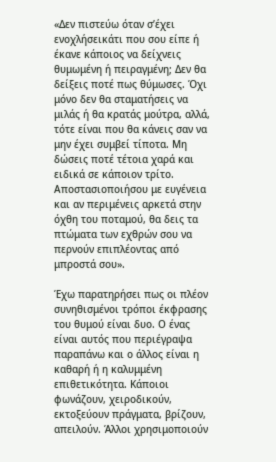«Δεν πιστεύω όταν σ’έχει ενοχλήσεικάτι που σου είπε ή έκανε κάποιος να δείχνεις θυμωμένη ή πειραγμένη; Δεν θα δείξεις ποτέ πως θύμωσες. Όχι μόνο δεν θα σταματήσεις να μιλάς ή θα κρατάς μούτρα, αλλά, τότε είναι που θα κάνεις σαν να μην έχει συμβεί τίποτα. Μη δώσεις ποτέ τέτοια χαρά και ειδικά σε κάποιον τρίτο. Αποστασιοποιήσου με ευγένεια και αν περιμένεις αρκετά στην όχθη του ποταμού, θα δεις τα πτώματα των εχθρών σου να περνούν επιπλέοντας από μπροστά σου».

Έχω παρατηρήσει πως οι πλέον συνηθισμένοι τρόποι έκφρασης του θυμού είναι δυο. Ο ένας είναι αυτός που περιέγραψα παραπάνω και ο άλλος είναι η καθαρή ή η καλυμμένη επιθετικότητα. Κάποιοι φωνάζουν, χειροδικούν, εκτοξεύουν πράγματα, βρίζουν, απειλούν. Άλλοι χρησιμοποιούν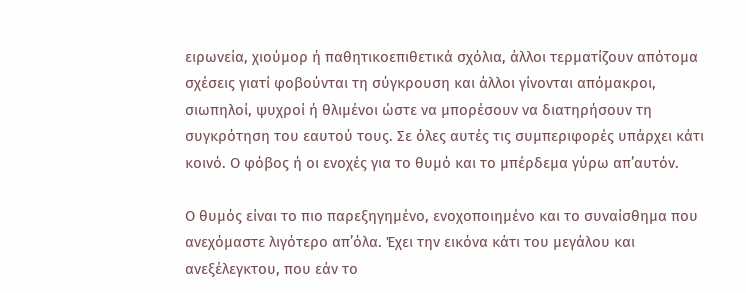ειρωνεία, χιούμορ ή παθητικοεπιθετικά σχόλια, άλλοι τερματίζουν απότομα σχέσεις γιατί φοβούνται τη σύγκρουση και άλλοι γίνονται απόμακροι, σιωπηλοί, ψυχροί ή θλιμένοι ώστε να μπορέσουν να διατηρήσουν τη συγκρότηση του εαυτού τους. Σε όλες αυτές τις συμπεριφορές υπάρχει κάτι κοινό. Ο φόβος ή οι ενοχές για το θυμό και το μπέρδεμα γύρω απ’αυτόν.

Ο θυμός είναι το πιο παρεξηγημένο, ενοχοποιημένο και το συναίσθημα που ανεχόμαστε λιγότερο απ’όλα. Έχει την εικόνα κάτι του μεγάλου και ανεξέλεγκτου, που εάν το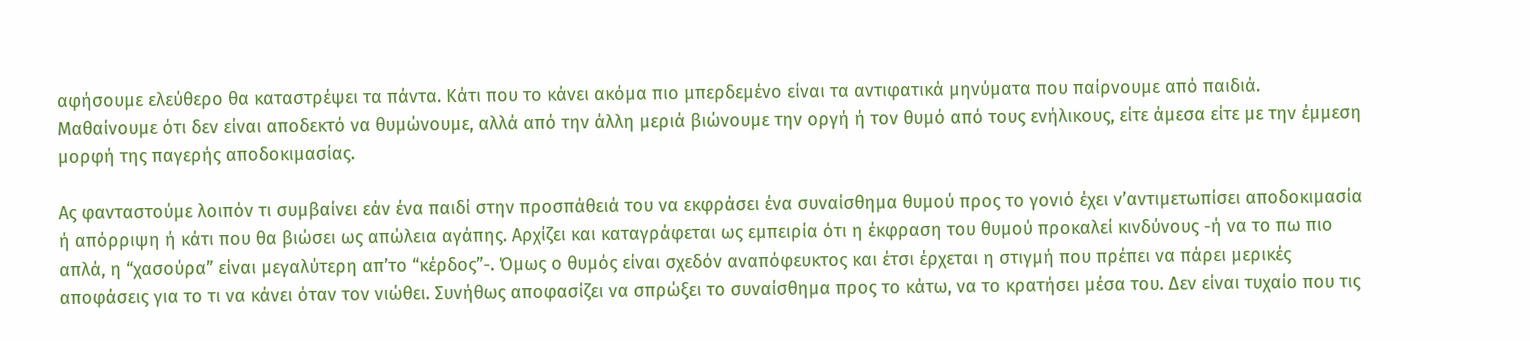αφήσουμε ελεύθερο θα καταστρέψει τα πάντα. Κάτι που το κάνει ακόμα πιο μπερδεμένο είναι τα αντιφατικά μηνύματα που παίρνουμε από παιδιά.  Μαθαίνουμε ότι δεν είναι αποδεκτό να θυμώνουμε, αλλά από την άλλη μεριά βιώνουμε την οργή ή τον θυμό από τους ενήλικους, είτε άμεσα είτε με την έμμεση μορφή της παγερής αποδοκιμασίας.

Ας φανταστούμε λοιπόν τι συμβαίνει εάν ένα παιδί στην προσπάθειά του να εκφράσει ένα συναίσθημα θυμού προς το γονιό έχει ν’αντιμετωπίσει αποδοκιμασία ή απόρριψη ή κάτι που θα βιώσει ως απώλεια αγάπης. Αρχίζει και καταγράφεται ως εμπειρία ότι η έκφραση του θυμού προκαλεί κινδύνους -ή να το πω πιο απλά, η “χασούρα” είναι μεγαλύτερη απ’το “κέρδος”-. Όμως ο θυμός είναι σχεδόν αναπόφευκτος και έτσι έρχεται η στιγμή που πρέπει να πάρει μερικές αποφάσεις για το τι να κάνει όταν τον νιώθει. Συνήθως αποφασίζει να σπρώξει το συναίσθημα προς το κάτω, να το κρατήσει μέσα του. Δεν είναι τυχαίο που τις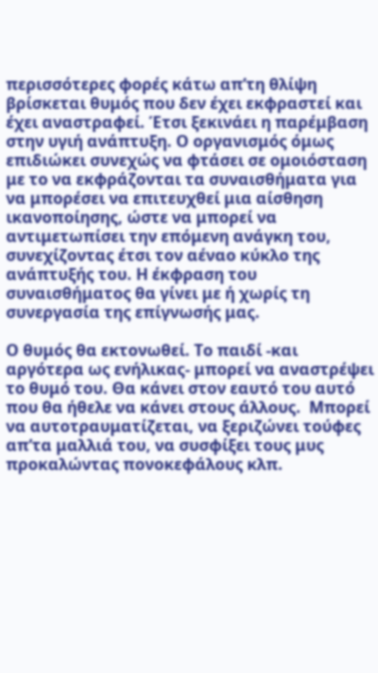περισσότερες φορές κάτω απ’τη θλίψη βρίσκεται θυμός που δεν έχει εκφραστεί και έχει αναστραφεί. Έτσι ξεκινάει η παρέμβαση στην υγιή ανάπτυξη. Ο οργανισμός όμως επιδιώκει συνεχώς να φτάσει σε ομοιόσταση με το να εκφράζονται τα συναισθήματα για να μπορέσει να επιτευχθεί μια αίσθηση ικανοποίησης, ώστε να μπορεί να αντιμετωπίσει την επόμενη ανάγκη του, συνεχίζοντας έτσι τον αέναο κύκλο της ανάπτυξής του. Η έκφραση του συναισθήματος θα γίνει με ή χωρίς τη συνεργασία της επίγνωσής μας.

Ο θυμός θα εκτονωθεί. Το παιδί -και αργότερα ως ενήλικας- μπορεί να αναστρέψει το θυμό του. Θα κάνει στον εαυτό του αυτό που θα ήθελε να κάνει στους άλλους.  Μπορεί να αυτοτραυματίζεται, να ξεριζώνει τούφες απ’τα μαλλιά του, να συσφίξει τους μυς προκαλώντας πονοκεφάλους κλπ.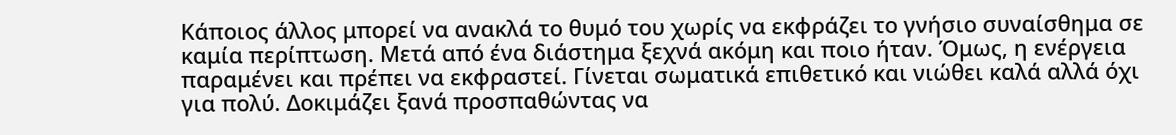Κάποιος άλλος μπορεί να ανακλά το θυμό του χωρίς να εκφράζει το γνήσιο συναίσθημα σε καμία περίπτωση. Μετά από ένα διάστημα ξεχνά ακόμη και ποιο ήταν. Όμως, η ενέργεια παραμένει και πρέπει να εκφραστεί. Γίνεται σωματικά επιθετικό και νιώθει καλά αλλά όχι για πολύ. Δοκιμάζει ξανά προσπαθώντας να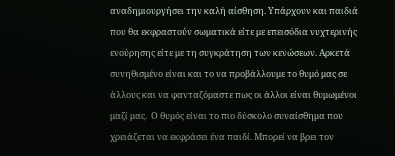αναδημιουργήσει την καλή αίσθηση. Υπάρχουν και παιδιά που θα εκφραστούν σωματικά είτε με επεισόδια νυχτερινής ενούρησης είτε με τη συγκράτηση των κενώσεων. Αρκετά συνηθισμένο είναι και το να προβάλλουμε το θυμό μας σε άλλους και να φανταζόμαστε πως οι άλλοι είναι θυμωμένοι μαζί μας.  Ο θυμός είναι το πιο δύσκολο συναίσθημα που χρειάζεται να εκφράσει ένα παιδί. Μπορεί να βρει τον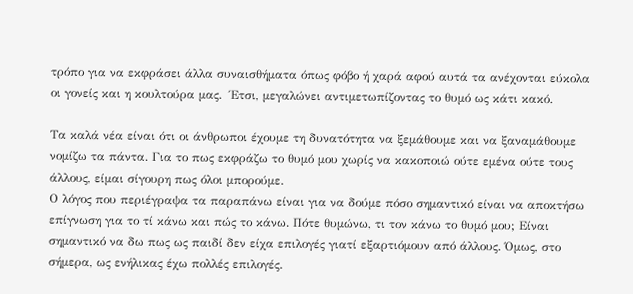τρόπο για να εκφράσει άλλα συναισθήματα όπως φόβο ή χαρά αφού αυτά τα ανέχονται εύκολα οι γονείς και η κουλτούρα μας.  Έτσι, μεγαλώνει αντιμετωπίζοντας το θυμό ως κάτι κακό.

Τα καλά νέα είναι ότι οι άνθρωποι έχουμε τη δυνατότητα να ξεμάθουμε και να ξαναμάθουμε νομίζω τα πάντα. Για το πως εκφράζω το θυμό μου χωρίς να κακοποιώ ούτε εμένα ούτε τους άλλους, είμαι σίγουρη πως όλοι μπορούμε.
Ο λόγος που περιέγραψα τα παραπάνω είναι για να δούμε πόσο σημαντικό είναι να αποκτήσω επίγνωση για το τί κάνω και πώς το κάνω. Πότε θυμώνω, τι τον κάνω το θυμό μου; Είναι σημαντικό να δω πως ως παιδί δεν είχα επιλογές γιατί εξαρτιόμουν από άλλους. Όμως, στο σήμερα, ως ενήλικας έχω πολλές επιλογές.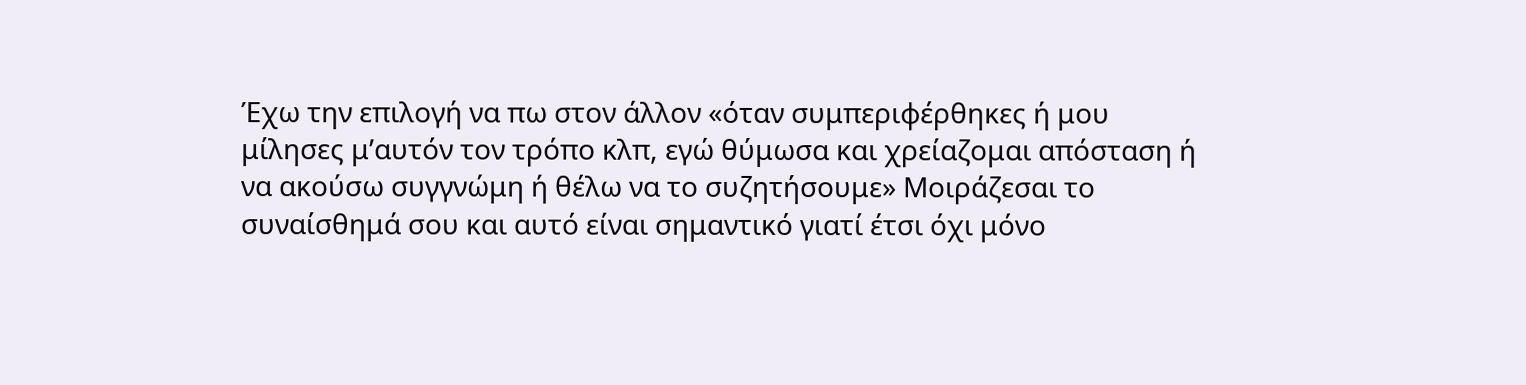Έχω την επιλογή να πω στον άλλον «όταν συμπεριφέρθηκες ή μου μίλησες μ’αυτόν τον τρόπο κλπ, εγώ θύμωσα και χρείαζομαι απόσταση ή να ακούσω συγγνώμη ή θέλω να το συζητήσουμε» Μοιράζεσαι το συναίσθημά σου και αυτό είναι σημαντικό γιατί έτσι όχι μόνο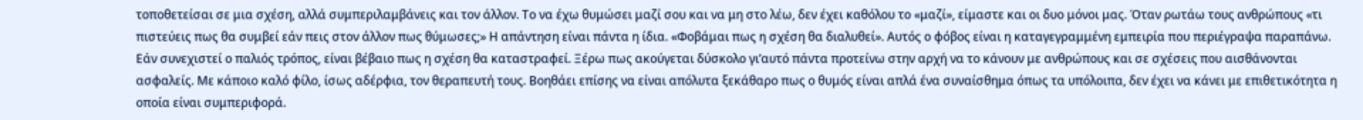τοποθετείσαι σε μια σχέση, αλλά συμπεριλαμβάνεις και τον άλλον. Το να έχω θυμώσει μαζί σου και να μη στο λέω, δεν έχει καθόλου το «μαζί», είμαστε και οι δυο μόνοι μας. Όταν ρωτάω τους ανθρώπους «τι πιστεύεις πως θα συμβεί εάν πεις στον άλλον πως θύμωσες;» Η απάντηση είναι πάντα η ίδια. «Φοβάμαι πως η σχέση θα διαλυθεί». Αυτός ο φόβος είναι η καταγεγραμμένη εμπειρία που περιέγραψα παραπάνω. Εάν συνεχιστεί ο παλιός τρόπος, είναι βέβαιο πως η σχέση θα καταστραφεί. Ξέρω πως ακούγεται δύσκολο γι’αυτό πάντα προτείνω στην αρχή να το κάνουν με ανθρώπους και σε σχέσεις που αισθάνονται ασφαλείς. Με κάποιο καλό φίλο, ίσως αδέρφια, τον θεραπευτή τους. Βοηθάει επίσης να είναι απόλυτα ξεκάθαρο πως ο θυμός είναι απλά ένα συναίσθημα όπως τα υπόλοιπα, δεν έχει να κάνει με επιθετικότητα η οποία είναι συμπεριφορά.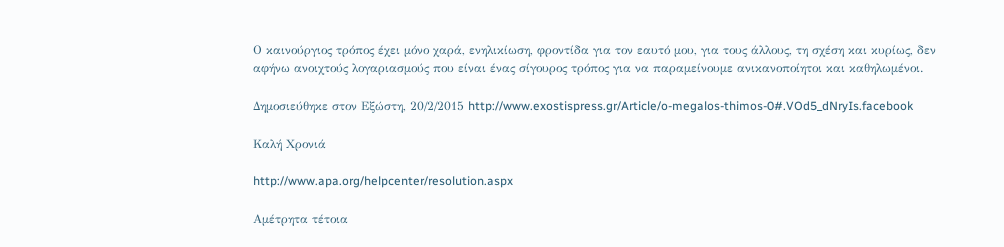Ο καινούργιος τρόπος έχει μόνο χαρά, ενηλικίωση, φροντίδα για τον εαυτό μου, για τους άλλους, τη σχέση και κυρίως, δεν αφήνω ανοιχτούς λογαριασμούς που είναι ένας σίγουρος τρόπος για να παραμείνουμε ανικανοποίητοι και καθηλωμένοι.

Δημοσιεύθηκε στον Εξώστη, 20/2/2015 http://www.exostispress.gr/Article/o-megalos-thimos-0#.VOd5_dNryIs.facebook

Καλή Χρονιά

http://www.apa.org/helpcenter/resolution.aspx

Αμέτρητα τέτοια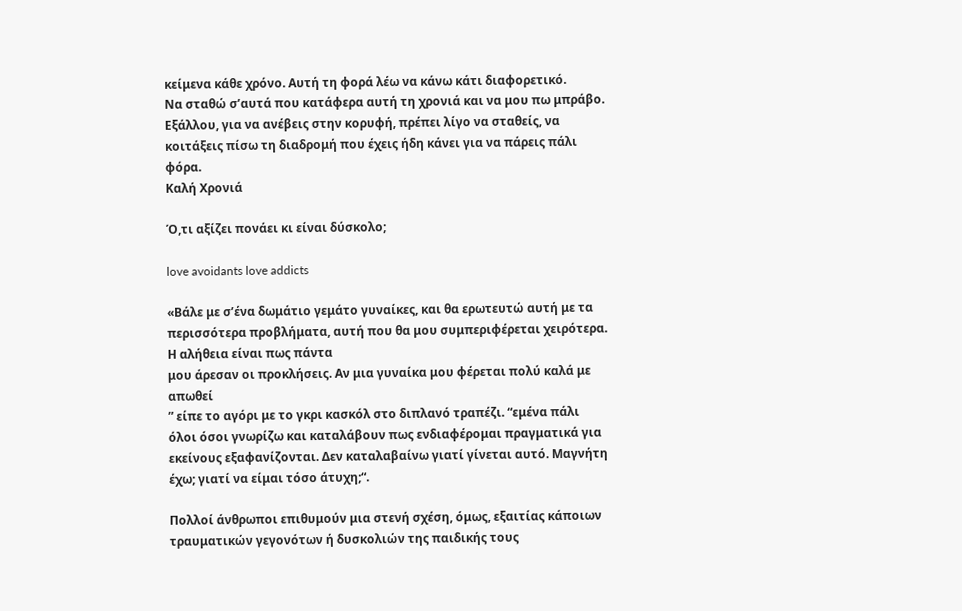κείμενα κάθε χρόνο. Αυτή τη φορά λέω να κάνω κάτι διαφορετικό.
Να σταθώ σ’αυτά που κατάφερα αυτή τη χρονιά και να μου πω μπράβο. Eξάλλου, για να ανέβεις στην κορυφή, πρέπει λίγο να σταθείς, να κοιτάξεις πίσω τη διαδρομή που έχεις ήδη κάνει για να πάρεις πάλι φόρα.
Καλή Χρονιά

Ό,τι αξίζει πονάει κι είναι δύσκολο;

love avoidants love addicts

«Βάλε με σ’ένα δωμάτιο γεμάτο γυναίκες, και θα ερωτευτώ αυτή με τα περισσότερα προβλήματα, αυτή που θα μου συμπεριφέρεται χειρότερα. Η αλήθεια είναι πως πάντα
μου άρεσαν οι προκλήσεις. Αν μια γυναίκα μου φέρεται πολύ καλά με απωθεί
” είπε το αγόρι με το γκρι κασκόλ στο διπλανό τραπέζι. “εμένα πάλι όλοι όσοι γνωρίζω και καταλάβουν πως ενδιαφέρομαι πραγματικά για εκείνους εξαφανίζονται. Δεν καταλαβαίνω γιατί γίνεται αυτό. Μαγνήτη έχω; γιατί να είμαι τόσο άτυχη;“.

Πολλοί άνθρωποι επιθυμούν μια στενή σχέση, όμως, εξαιτίας κάποιων τραυματικών γεγονότων ή δυσκολιών της παιδικής τους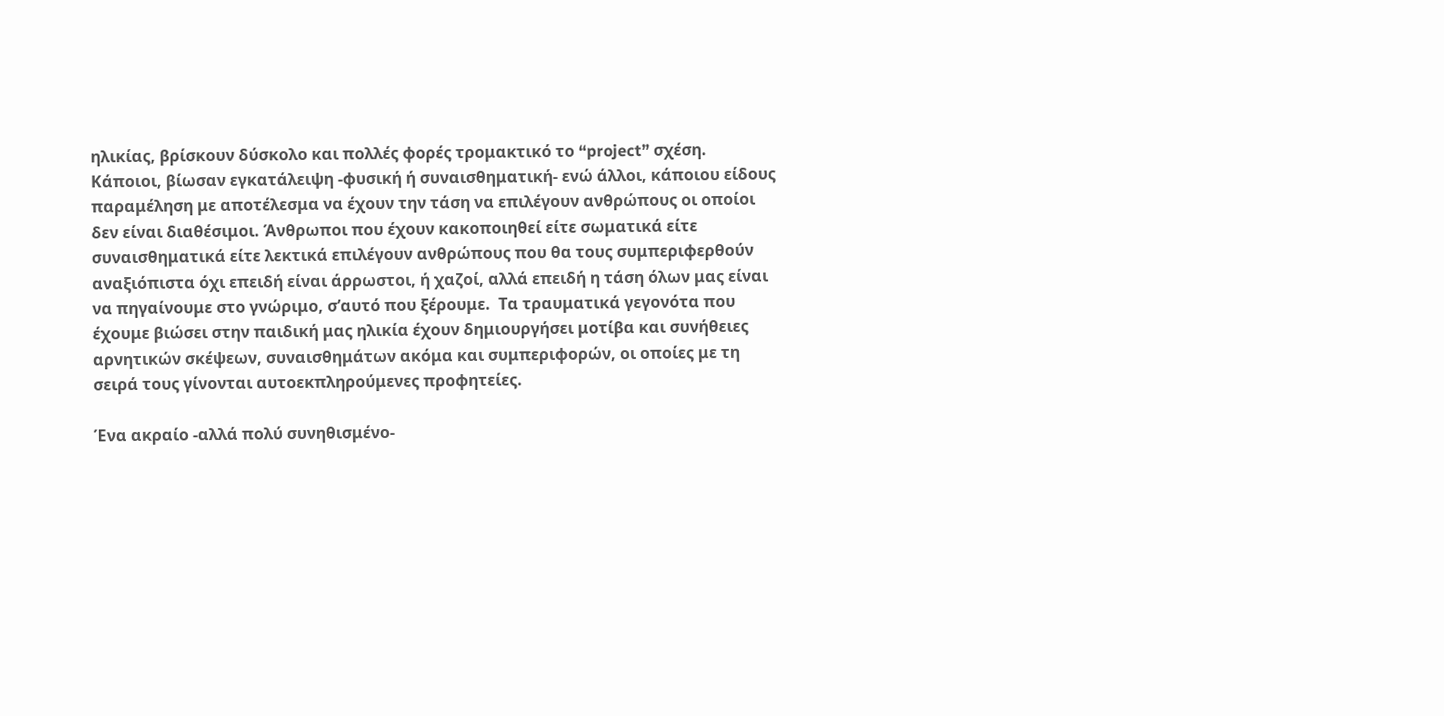ηλικίας, βρίσκουν δύσκολο και πολλές φορές τρομακτικό το “project” σχέση. Κάποιοι, βίωσαν εγκατάλειψη -φυσική ή συναισθηματική- ενώ άλλοι, κάποιου είδους παραμέληση με αποτέλεσμα να έχουν την τάση να επιλέγουν ανθρώπους οι οποίοι δεν είναι διαθέσιμοι. Άνθρωποι που έχουν κακοποιηθεί είτε σωματικά είτε συναισθηματικά είτε λεκτικά επιλέγουν ανθρώπους που θα τους συμπεριφερθούν αναξιόπιστα όχι επειδή είναι άρρωστοι, ή χαζοί, αλλά επειδή η τάση όλων μας είναι να πηγαίνουμε στο γνώριμο, σ’αυτό που ξέρουμε.  Τα τραυματικά γεγονότα που έχουμε βιώσει στην παιδική μας ηλικία έχουν δημιουργήσει μοτίβα και συνήθειες αρνητικών σκέψεων, συναισθημάτων ακόμα και συμπεριφορών, οι οποίες με τη σειρά τους γίνονται αυτοεκπληρούμενες προφητείες.

Ένα ακραίο -αλλά πολύ συνηθισμένο-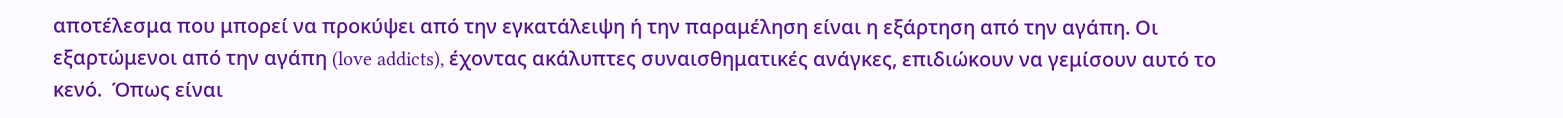αποτέλεσμα που μπορεί να προκύψει από την εγκατάλειψη ή την παραμέληση είναι η εξάρτηση από την αγάπη. Οι εξαρτώμενοι από την αγάπη (love addicts), έχοντας ακάλυπτες συναισθηματικές ανάγκες, επιδιώκουν να γεμίσουν αυτό το κενό.  Όπως είναι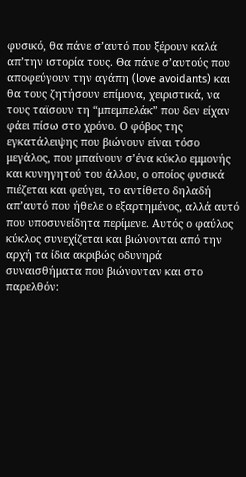φυσικό, θα πάνε σ’αυτό που ξέρουν καλά απ’την ιστορία τους. Θα πάνε σ’αυτούς που αποφεύγουν την αγάπη (love avoidants) και θα τους ζητήσουν επίμονα, χειριστικά, να τους ταϊσουν τη “μπεμπελάκ” που δεν είχαν φάει πίσω στο χρόνο. Ο φόβος της εγκατάλειψης που βιώνουν είναι τόσο μεγάλος, που μπαίνουν σ’ένα κύκλο εμμονής και κυνηγητού του άλλου, ο οποίος φυσικά πιέζεται και φεύγει, το αντίθετο δηλαδή απ’αυτό που ήθελε ο εξαρτημένος, αλλά αυτό που υποσυνείδητα περίμενε. Αυτός ο φαύλος κύκλος συνεχίζεται και βιώνονται από την αρχή τα ίδια ακριβώς οδυνηρά συναισθήματα που βιώνονταν και στο παρελθόν: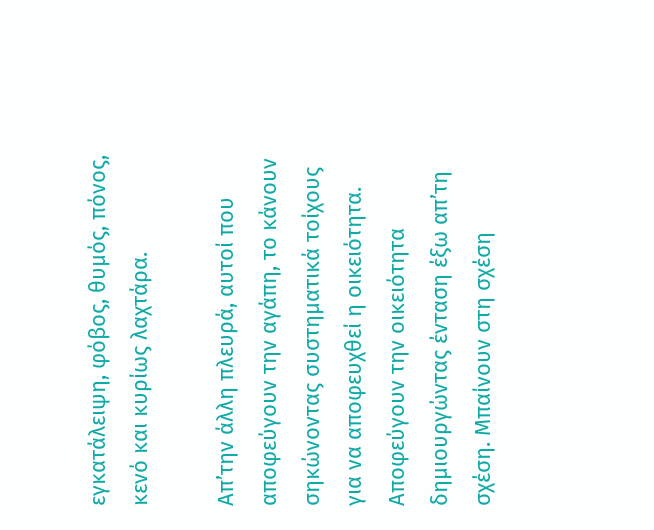εγκατάλειψη, φόβος, θυμός, πόνος, κενό και κυρίως λαχτάρα.

Απ’την άλλη πλευρά, αυτοί που αποφεύγουν την αγάπη, το κάνουν σηκώνοντας συστηματικά τοίχους για να αποφευχθεί η οικειότητα. Αποφεύγουν την οικειότητα δημιουργώντας ένταση έξω απ’τη σχέση. Μπαίνουν στη σχέση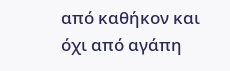από καθήκον και όχι από αγάπη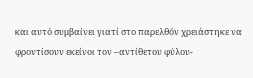και αυτό συμβαίνει γιατί στο παρελθόν χρειάστηκε να φροντίσουν εκείνοι τον –αντίθετου φύλου-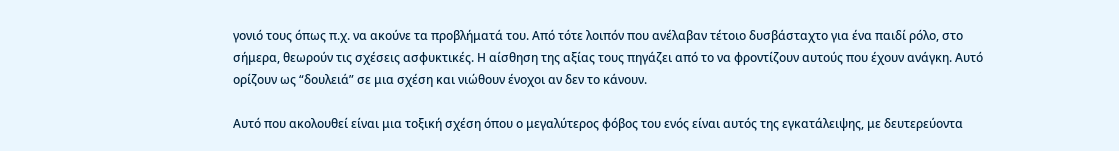γονιό τους όπως π.χ. να ακούνε τα προβλήματά του. Από τότε λοιπόν που ανέλαβαν τέτοιο δυσβάσταχτο για ένα παιδί ρόλο, στο σήμερα, θεωρούν τις σχέσεις ασφυκτικές. Η αίσθηση της αξίας τους πηγάζει από το να φροντίζουν αυτούς που έχουν ανάγκη. Αυτό ορίζουν ως “δουλειά” σε μια σχέση και νιώθουν ένοχοι αν δεν το κάνουν.

Αυτό που ακολουθεί είναι μια τοξική σχέση όπου ο μεγαλύτερος φόβος του ενός είναι αυτός της εγκατάλειψης, με δευτερεύοντα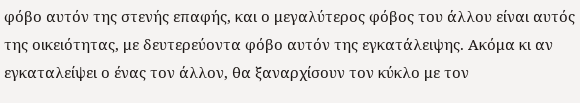φόβο αυτόν της στενής επαφής, και ο μεγαλύτερος φόβος του άλλου είναι αυτός της οικειότητας, με δευτερεύοντα φόβο αυτόν της εγκατάλειψης. Ακόμα κι αν εγκαταλείψει ο ένας τον άλλον, θα ξαναρχίσουν τον κύκλο με τον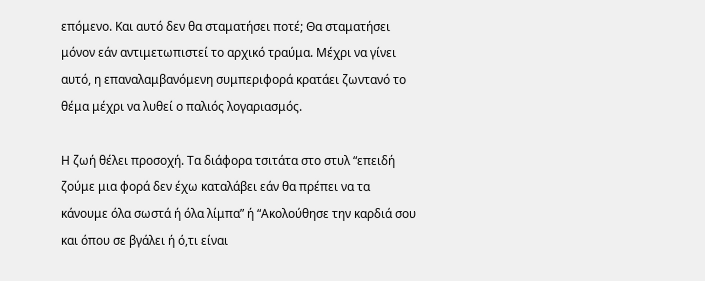επόμενο. Και αυτό δεν θα σταματήσει ποτέ; Θα σταματήσει μόνον εάν αντιμετωπιστεί το αρχικό τραύμα. Μέχρι να γίνει αυτό, η επαναλαμβανόμενη συμπεριφορά κρατάει ζωντανό το θέμα μέχρι να λυθεί ο παλιός λογαριασμός.

Η ζωή θέλει προσοχή. Τα διάφορα τσιτάτα στο στυλ “επειδή ζούμε μια φορά δεν έχω καταλάβει εάν θα πρέπει να τα κάνουμε όλα σωστά ή όλα λίμπα” ή “Ακολούθησε την καρδιά σου και όπου σε βγάλει ή ό,τι είναι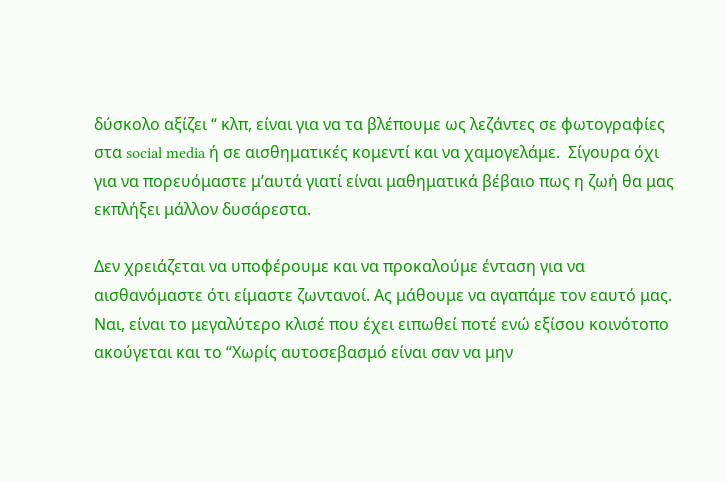δύσκολο αξίζει “ κλπ, είναι για να τα βλέπουμε ως λεζάντες σε φωτογραφίες στα social media ή σε αισθηματικές κομεντί και να χαμογελάμε.  Σίγουρα όχι για να πορευόμαστε μ’αυτά γιατί είναι μαθηματικά βέβαιο πως η ζωή θα μας εκπλήξει μάλλον δυσάρεστα.

Δεν χρειάζεται να υποφέρουμε και να προκαλούμε ένταση για να αισθανόμαστε ότι είμαστε ζωντανοί. Ας μάθουμε να αγαπάμε τον εαυτό μας.  Ναι, είναι το μεγαλύτερο κλισέ που έχει ειπωθεί ποτέ ενώ εξίσου κοινότοπο ακούγεται και το “Χωρίς αυτοσεβασμό είναι σαν να μην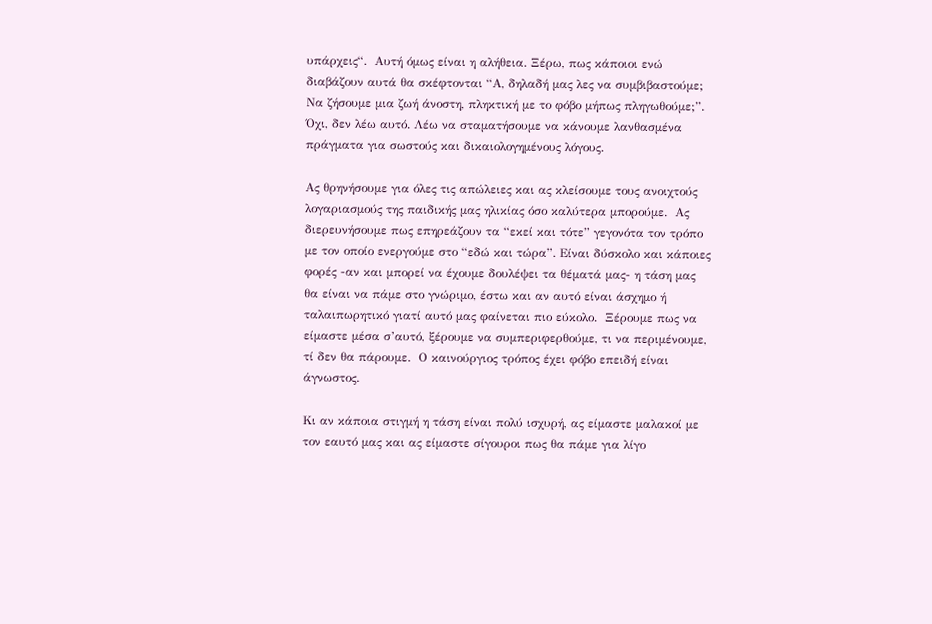υπάρχεις“.  Αυτή όμως είναι η αλήθεια. Ξέρω, πως κάποιοι ενώ διαβάζουν αυτά θα σκέφτονται “Α, δηλαδή μας λες να συμβιβαστούμε; Να ζήσουμε μια ζωή άνοστη, πληκτική με το φόβο μήπως πληγωθούμε;”.  Όχι, δεν λέω αυτό. Λέω να σταματήσουμε να κάνουμε λανθασμένα πράγματα για σωστούς και δικαιολογημένους λόγους.

Ας θρηνήσουμε για όλες τις απώλειες και ας κλείσουμε τους ανοιχτούς λογαριασμούς της παιδικής μας ηλικίας όσο καλύτερα μπορούμε.  Ας διερευνήσουμε πως επηρεάζουν τα “εκεί και τότε” γεγονότα τον τρόπο με τον οποίο ενεργούμε στο “εδώ και τώρα”. Είναι δύσκολο και κάποιες φορές -αν και μπορεί να έχουμε δουλέψει τα θέματά μας- η τάση μας θα είναι να πάμε στο γνώριμο, έστω και αν αυτό είναι άσχημο ή ταλαιπωρητικό γιατί αυτό μας φαίνεται πιο εύκολο.  Ξέρουμε πως να είμαστε μέσα σ’αυτό, ξέρουμε να συμπεριφερθούμε, τι να περιμένουμε, τί δεν θα πάρουμε.  Ο καινούργιος τρόπος έχει φόβο επειδή είναι άγνωστος.

Κι αν κάποια στιγμή η τάση είναι πολύ ισχυρή, ας είμαστε μαλακοί με τον εαυτό μας και ας είμαστε σίγουροι πως θα πάμε για λίγο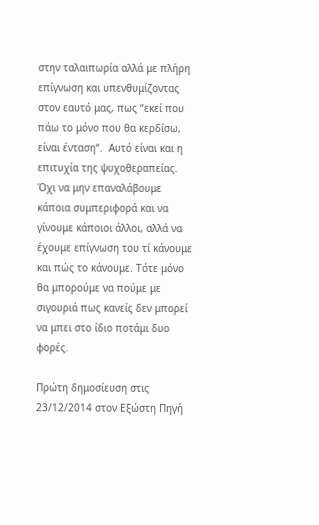στην ταλαιπωρία αλλά με πλήρη επίγνωση και υπενθυμίζοντας στον εαυτό μας, πως “εκεί που πάω το μόνο που θα κερδίσω, είναι ένταση“.  Αυτό είναι και η επιτυχία της ψυχοθεραπείας.  Όχι να μην επαναλάβουμε κάποια συμπεριφορά και να γίνουμε κάποιοι άλλοι, αλλά να έχουμε επίγνωση του τί κάνουμε και πώς το κάνουμε. Τότε μόνο θα μπορούμε να πούμε με σιγουριά πως κανείς δεν μπορεί να μπει στο ίδιο ποτάμι δυο φορές.

Πρώτη δημοσίευση στις 23/12/2014 στον Εξώστη Πηγή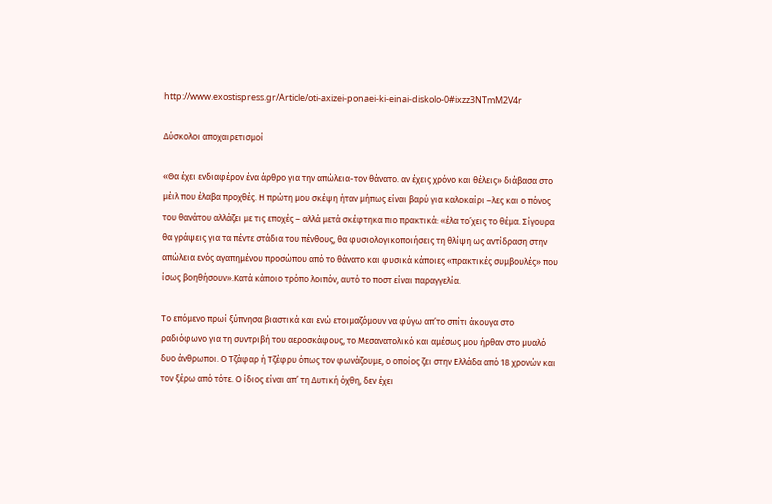http://www.exostispress.gr/Article/oti-axizei-ponaei-ki-einai-diskolo-0#ixzz3NTmM2V4r

Δύσκολοι αποχαιρετισμοί

«Θα έχει ενδιαφέρον ένα άρθρο για την απώλεια-τον θάνατο. αν έχεις χρόνο και θέλεις» διάβασα στο μέιλ που έλαβα προχθές. Η πρώτη μου σκέψη ήταν μήπως είναι βαρύ για καλοκαίρι –λες και ο πόνος του θανάτου αλλάζει με τις εποχές – αλλά μετά σκέφτηκα πιο πρακτικά: «έλα το’χεις το θέμα. Σίγουρα θα γράψεις για τα πέντε στάδια του πένθους, θα φυσιολογικοποιήσεις τη θλίψη ως αντίδραση στην απώλεια ενός αγαπημένου προσώπου από το θάνατο και φυσικά κάποιες «πρακτικές συμβουλές» που ίσως βοηθήσουν».Κατά κάποιο τρόπο λοιπόν, αυτό το ποστ είναι παραγγελία.

Το επόμενο πρωί ξύπνησα βιαστικά και ενώ ετοιμαζόμουν να φύγω απ’το σπίτι άκουγα στο ραδιόφωνο για τη συντριβή του αεροσκάφους, το Μεσανατολικό και αμέσως μου ήρθαν στο μυαλό δυο άνθρωποι. Ο Τζάφαρ ή Τζέφρυ όπως τον φωνάζουμε, ο οποίος ζει στην Ελλάδα από 18 χρονών και τον ξέρω από τότε. Ο ίδιος είναι απ’ τη Δυτική όχθη, δεν έχει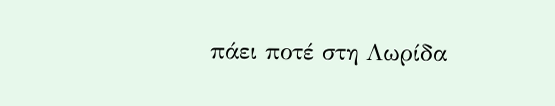πάει ποτέ στη Λωρίδα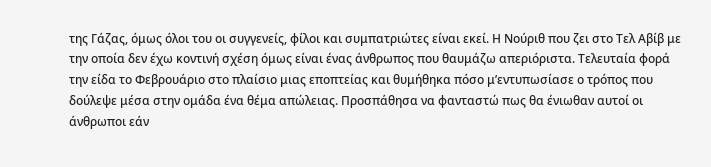της Γάζας, όμως όλοι του οι συγγενείς, φίλοι και συμπατριώτες είναι εκεί. Η Νούριθ που ζει στο Τελ Αβίβ με την οποία δεν έχω κοντινή σχέση όμως είναι ένας άνθρωπος που θαυμάζω απεριόριστα. Τελευταία φορά την είδα το Φεβρουάριο στο πλαίσιο μιας εποπτείας και θυμήθηκα πόσο μ’εντυπωσίασε ο τρόπος που δούλεψε μέσα στην ομάδα ένα θέμα απώλειας. Προσπάθησα να φανταστώ πως θα ένιωθαν αυτοί οι άνθρωποι εάν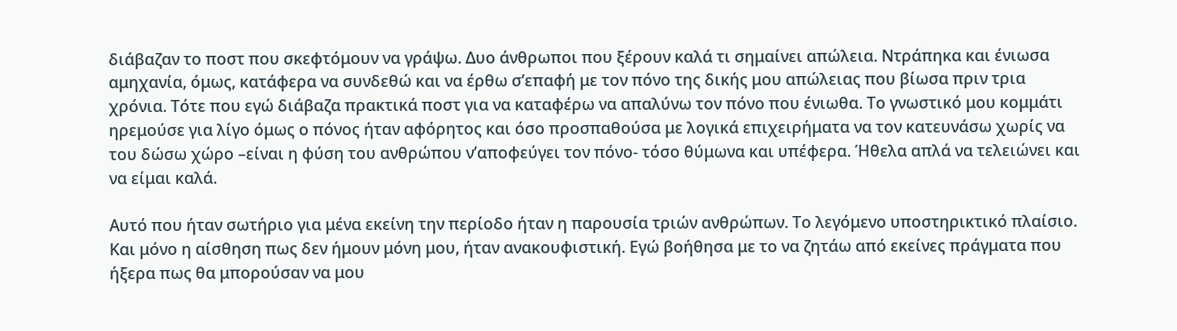διάβαζαν το ποστ που σκεφτόμουν να γράψω. Δυο άνθρωποι που ξέρουν καλά τι σημαίνει απώλεια. Ντράπηκα και ένιωσα αμηχανία, όμως, κατάφερα να συνδεθώ και να έρθω σ’επαφή με τον πόνο της δικής μου απώλειας που βίωσα πριν τρια χρόνια. Τότε που εγώ διάβαζα πρακτικά ποστ για να καταφέρω να απαλύνω τον πόνο που ένιωθα. Το γνωστικό μου κομμάτι ηρεμούσε για λίγο όμως ο πόνος ήταν αφόρητος και όσο προσπαθούσα με λογικά επιχειρήματα να τον κατευνάσω χωρίς να του δώσω χώρο –είναι η φύση του ανθρώπου ν’αποφεύγει τον πόνο- τόσο θύμωνα και υπέφερα. Ήθελα απλά να τελειώνει και να είμαι καλά.

Αυτό που ήταν σωτήριο για μένα εκείνη την περίοδο ήταν η παρουσία τριών ανθρώπων. Το λεγόμενο υποστηρικτικό πλαίσιο. Και μόνο η αίσθηση πως δεν ήμουν μόνη μου, ήταν ανακουφιστική. Εγώ βοήθησα με το να ζητάω από εκείνες πράγματα που ήξερα πως θα μπορούσαν να μου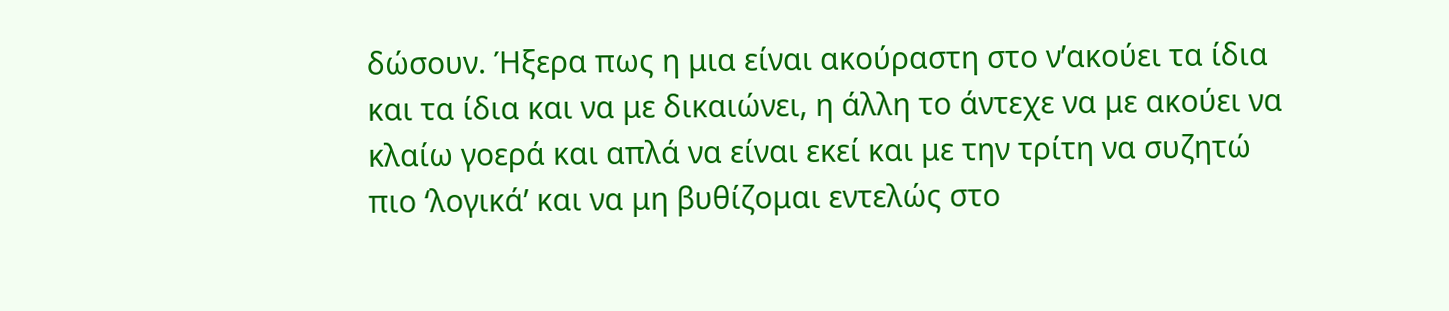δώσουν. Ήξερα πως η μια είναι ακούραστη στο ν’ακούει τα ίδια και τα ίδια και να με δικαιώνει, η άλλη το άντεχε να με ακούει να κλαίω γοερά και απλά να είναι εκεί και με την τρίτη να συζητώ πιο ‘λογικά’ και να μη βυθίζομαι εντελώς στο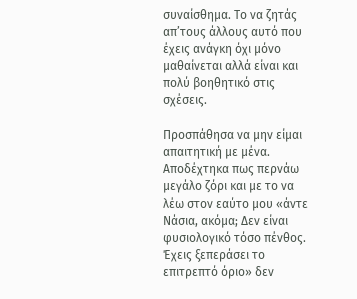συναίσθημα. Το να ζητάς απ’τους άλλους αυτό που έχεις ανάγκη όχι μόνο μαθαίνεται αλλά είναι και πολύ βοηθητικό στις σχέσεις.

Προσπάθησα να μην είμαι απαιτητική με μένα. Αποδέχτηκα πως περνάω μεγάλο ζόρι και με το να λέω στον εαύτο μου «άντε Νάσια, ακόμα; Δεν είναι φυσιολογικό τόσο πένθος. Έχεις ξεπεράσει το επιτρεπτό όριο» δεν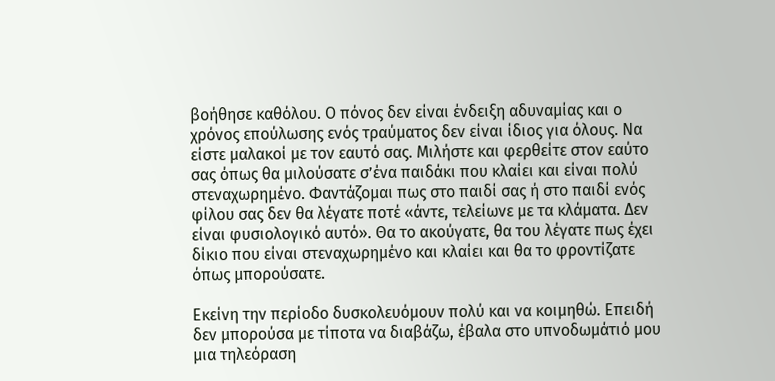βοήθησε καθόλου. Ο πόνος δεν είναι ένδειξη αδυναμίας και ο χρόνος επούλωσης ενός τραύματος δεν είναι ίδιος για όλους. Να είστε μαλακοί με τον εαυτό σας. Μιλήστε και φερθείτε στον εαύτο σας όπως θα μιλούσατε σ’ένα παιδάκι που κλαίει και είναι πολύ στεναχωρημένο. Φαντάζομαι πως στο παιδί σας ή στο παιδί ενός φίλου σας δεν θα λέγατε ποτέ «άντε, τελείωνε με τα κλάματα. Δεν είναι φυσιολογικό αυτό». Θα το ακούγατε, θα του λέγατε πως έχει δίκιο που είναι στεναχωρημένο και κλαίει και θα το φροντίζατε όπως μπορούσατε.

Εκείνη την περίοδο δυσκολευόμουν πολύ και να κοιμηθώ. Επειδή δεν μπορούσα με τίποτα να διαβάζω, έβαλα στο υπνοδωμάτιό μου μια τηλεόραση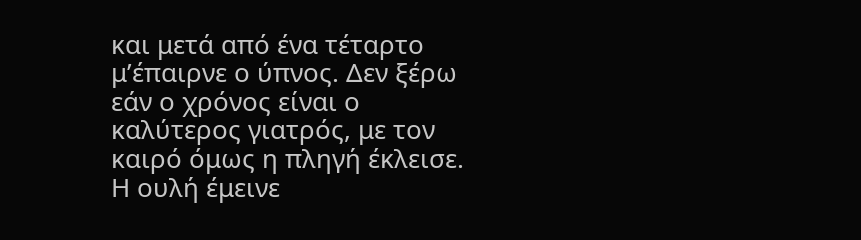και μετά από ένα τέταρτο μ’έπαιρνε ο ύπνος. Δεν ξέρω εάν ο χρόνος είναι ο καλύτερος γιατρός, με τον καιρό όμως η πληγή έκλεισε. Η ουλή έμεινε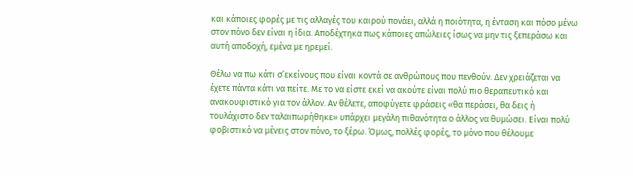και κάποιες φορές με τις αλλαγές του καιρού πονάει, αλλά η ποιότητα, η ένταση και πόσο μένω στον πόνο δεν είναι η ίδια. Αποδέχτηκα πως κάποιες απώλειες ίσως να μην τις ξεπεράσω και αυτή αποδοχή, εμένα με ηρεμεί.

Θέλω να πω κάτι σ’εκείνους που είναι κοντά σε ανθρώπους που πενθούν. Δεν χρειάζεται να έχετε πάντα κάτι να πείτε. Με το να είστε εκεί να ακούτε είναι πολύ πιο θεραπευτικό και ανακουφιστικό για τον άλλον. Αν θέλετε, αποφύγετε φράσεις «θα περάσει, θα δεις ή τουλάχιστο δεν ταλαιπωρήθηκε» υπάρχει μεγάλη πιθανότητα ο άλλος να θυμώσει. Είναι πολύ φοβιστικό να μένεις στον πόνο, το ξέρω. Όμως, πολλές φορές, το μόνο που θέλουμε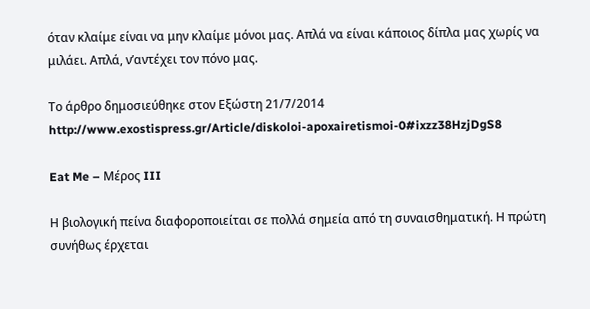όταν κλαίμε είναι να μην κλαίμε μόνοι μας. Απλά να είναι κάποιος δίπλα μας χωρίς να μιλάει. Απλά, ν’αντέχει τον πόνο μας.

Το άρθρο δημοσιεύθηκε στον Εξώστη 21/7/2014
http://www.exostispress.gr/Article/diskoloi-apoxairetismoi-0#ixzz38HzjDgS8

Eat Me – Μέρος III

Η βιολογική πείνα διαφοροποιείται σε πολλά σημεία από τη συναισθηματική. Η πρώτη συνήθως έρχεται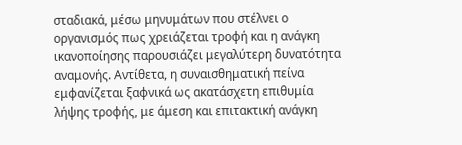σταδιακά, μέσω μηνυμάτων που στέλνει ο οργανισμός πως χρειάζεται τροφή και η ανάγκη ικανοποίησης παρουσιάζει μεγαλύτερη δυνατότητα αναμονής. Αντίθετα, η συναισθηματική πείνα εμφανίζεται ξαφνικά ως ακατάσχετη επιθυμία λήψης τροφής, με άμεση και επιτακτική ανάγκη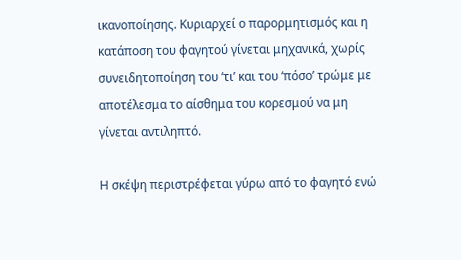ικανοποίησης. Κυριαρχεί ο παρορμητισμός και η κατάποση του φαγητού γίνεται μηχανικά, χωρίς συνειδητοποίηση του ‘τι’ και του ‘πόσο’ τρώμε με αποτέλεσμα το αίσθημα του κορεσμού να μη γίνεται αντιληπτό.

Η σκέψη περιστρέφεται γύρω από το φαγητό ενώ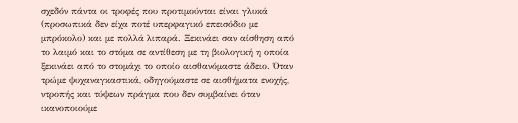σχεδόν πάντα οι τροφές που προτιμούνται είναι γλυκά (προσωπικά δεν είχα ποτέ υπερφαγικό επεισόδιο με μπρόκολο) και με πολλά λιπαρά. Ξεκινάει σαν αίσθηση από το λαιμό και το στόμα σε αντίθεση με τη βιολογική η οποία ξεκινάει από το στομάχι το οποίο αισθανόμαστε άδειο. Όταν τρώμε ψυχαναγκαστικά, οδηγούμαστε σε αισθήματα ενοχής, ντροπής και τύψεων πράγμα που δεν συμβαίνει όταν ικανοποιούμε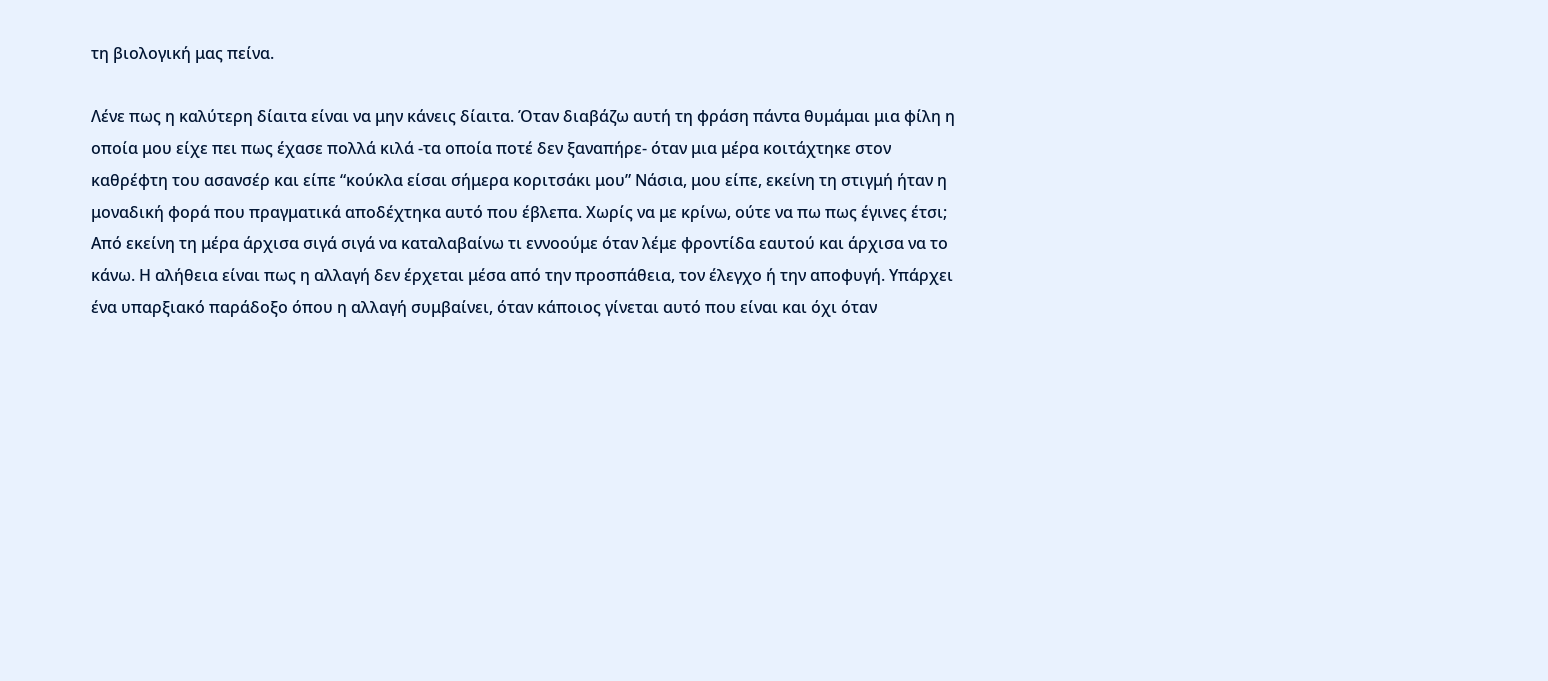τη βιολογική μας πείνα.

Λένε πως η καλύτερη δίαιτα είναι να μην κάνεις δίαιτα. Όταν διαβάζω αυτή τη φράση πάντα θυμάμαι μια φίλη η οποία μου είχε πει πως έχασε πολλά κιλά -τα οποία ποτέ δεν ξαναπήρε- όταν μια μέρα κοιτάχτηκε στον καθρέφτη του ασανσέρ και είπε “κούκλα είσαι σήμερα κοριτσάκι μου” Νάσια, μου είπε, εκείνη τη στιγμή ήταν η μοναδική φορά που πραγματικά αποδέχτηκα αυτό που έβλεπα. Χωρίς να με κρίνω, ούτε να πω πως έγινες έτσι; Από εκείνη τη μέρα άρχισα σιγά σιγά να καταλαβαίνω τι εννοούμε όταν λέμε φροντίδα εαυτού και άρχισα να το κάνω. Η αλήθεια είναι πως η αλλαγή δεν έρχεται μέσα από την προσπάθεια, τον έλεγχο ή την αποφυγή. Υπάρχει ένα υπαρξιακό παράδοξο όπου η αλλαγή συμβαίνει, όταν κάποιος γίνεται αυτό που είναι και όχι όταν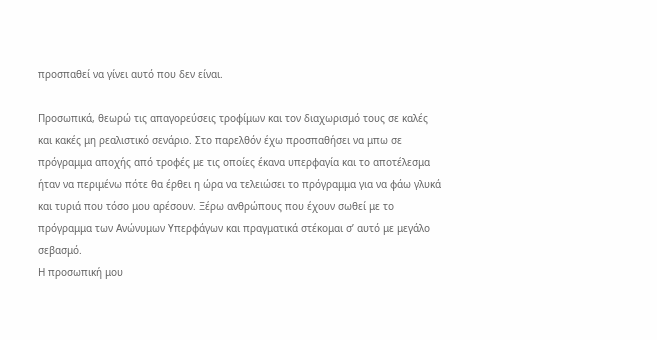προσπαθεί να γίνει αυτό που δεν είναι.

Προσωπικά, θεωρώ τις απαγορεύσεις τροφίμων και τον διαχωρισμό τους σε καλές και κακές μη ρεαλιστικό σενάριο. Στο παρελθόν έχω προσπαθήσει να μπω σε πρόγραμμα αποχής από τροφές με τις οποίες έκανα υπερφαγία και το αποτέλεσμα ήταν να περιμένω πότε θα έρθει η ώρα να τελειώσει το πρόγραμμα για να φάω γλυκά και τυριά που τόσο μου αρέσουν. Ξέρω ανθρώπους που έχουν σωθεί με το πρόγραμμα των Ανώνυμων Υπερφάγων και πραγματικά στέκομαι σ’ αυτό με μεγάλο σεβασμό.
Η προσωπική μου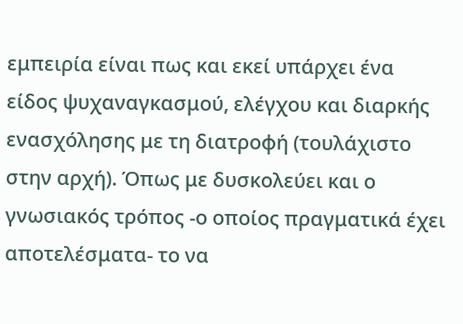εμπειρία είναι πως και εκεί υπάρχει ένα είδος ψυχαναγκασμού, ελέγχου και διαρκής ενασχόλησης με τη διατροφή (τουλάχιστο στην αρχή). Όπως με δυσκολεύει και ο γνωσιακός τρόπος -ο οποίος πραγματικά έχει αποτελέσματα- το να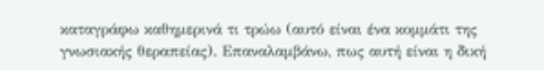καταγράφω καθημερινά τι τρώω (αυτό είναι ένα κομμάτι της γνωσιακής θεραπείας). Επαναλαμβάνω, πως αυτή είναι η δική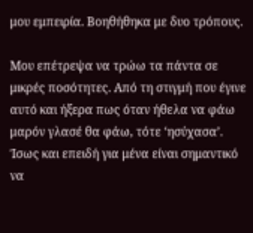μου εμπειρία. Βοηθήθηκα με δυο τρόπους.

Μου επέτρεψα να τρώω τα πάντα σε μικρές ποσότητες. Από τη στιγμή που έγινε αυτό και ήξερα πως όταν ήθελα να φάω μαρόν γλασέ θα φάω, τότε ‘ησύχασα’. Ίσως και επειδή για μένα είναι σημαντικό να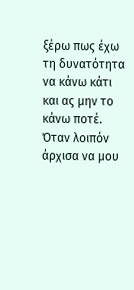ξέρω πως έχω τη δυνατότητα να κάνω κάτι και ας μην το κάνω ποτέ. Όταν λοιπόν άρχισα να μου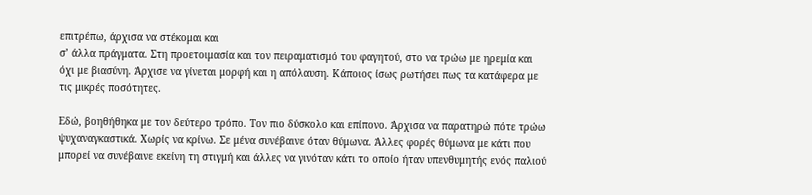επιτρέπω, άρχισα να στέκομαι και
σ’ άλλα πράγματα. Στη προετοιμασία και τον πειραματισμό του φαγητού, στο να τρώω με ηρεμία και όχι με βιασύνη. Άρχισε να γίνεται μορφή και η απόλαυση. Κάποιος ίσως ρωτήσει πως τα κατάφερα με τις μικρές ποσότητες.

Εδώ, βοηθήθηκα με τον δεύτερο τρόπο. Τον πιο δύσκολο και επίπονο. Άρχισα να παρατηρώ πότε τρώω ψυχαναγκαστικά. Χωρίς να κρίνω. Σε μένα συνέβαινε όταν θύμωνα. Άλλες φορές θύμωνα με κάτι που μπορεί να συνέβαινε εκείνη τη στιγμή και άλλες να γινόταν κάτι το οποίο ήταν υπενθυμητής ενός παλιού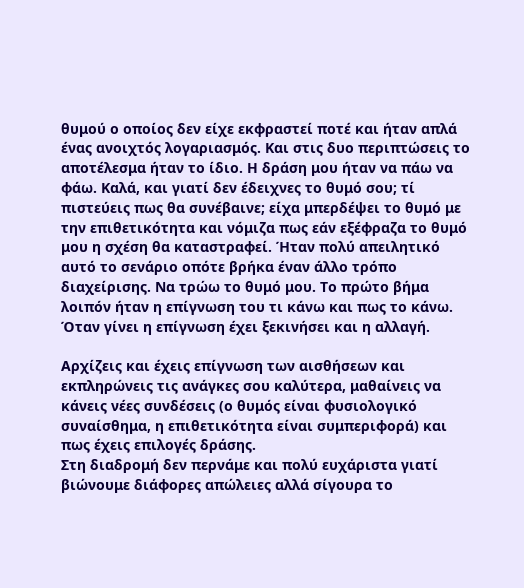θυμού ο οποίος δεν είχε εκφραστεί ποτέ και ήταν απλά ένας ανοιχτός λογαριασμός. Και στις δυο περιπτώσεις το αποτέλεσμα ήταν το ίδιο. Η δράση μου ήταν να πάω να φάω. Καλά, και γιατί δεν έδειχνες το θυμό σου; τί πιστεύεις πως θα συνέβαινε; είχα μπερδέψει το θυμό με την επιθετικότητα και νόμιζα πως εάν εξέφραζα το θυμό μου η σχέση θα καταστραφεί. Ήταν πολύ απειλητικό αυτό το σενάριο οπότε βρήκα έναν άλλο τρόπο διαχείρισης. Να τρώω το θυμό μου. Το πρώτο βήμα λοιπόν ήταν η επίγνωση του τι κάνω και πως το κάνω. Όταν γίνει η επίγνωση έχει ξεκινήσει και η αλλαγή.

Αρχίζεις και έχεις επίγνωση των αισθήσεων και εκπληρώνεις τις ανάγκες σου καλύτερα, μαθαίνεις να κάνεις νέες συνδέσεις (ο θυμός είναι φυσιολογικό συναίσθημα, η επιθετικότητα είναι συμπεριφορά) και πως έχεις επιλογές δράσης.
Στη διαδρομή δεν περνάμε και πολύ ευχάριστα γιατί βιώνουμε διάφορες απώλειες αλλά σίγουρα το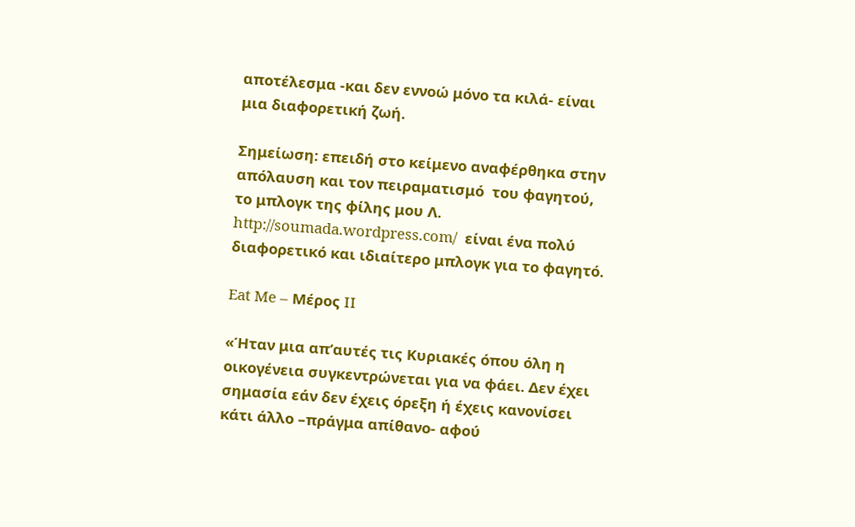αποτέλεσμα -και δεν εννοώ μόνο τα κιλά- είναι μια διαφορετική ζωή.

Σημείωση: επειδή στο κείμενο αναφέρθηκα στην απόλαυση και τον πειραματισμό  του φαγητού, το μπλογκ της φίλης μου Λ. http://soumada.wordpress.com/  είναι ένα πολύ διαφορετικό και ιδιαίτερο μπλογκ για το φαγητό.

Eat Me – Μέρος II

«Ήταν μια απ’αυτές τις Κυριακές όπου όλη η οικογένεια συγκεντρώνεται για να φάει. Δεν έχει σημασία εάν δεν έχεις όρεξη ή έχεις κανονίσει κάτι άλλο –πράγμα απίθανο- αφού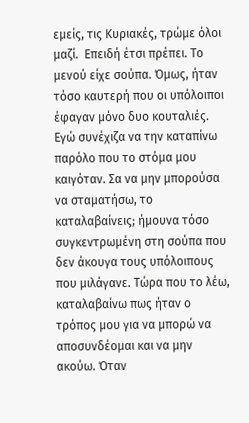εμείς, τις Κυριακές, τρώμε όλοι μαζί.  Επειδή έτσι πρέπει. Το μενού είχε σούπα. Όμως, ήταν τόσο καυτερή που οι υπόλοιποι έφαγαν μόνο δυο κουταλιές. Εγώ συνέχιζα να την καταπίνω παρόλο που το στόμα μου καιγόταν. Σα να μην μπορούσα να σταματήσω, το καταλαβαίνεις; ήμουνα τόσο συγκεντρωμένη στη σούπα που δεν άκουγα τους υπόλοιπους που μιλάγανε. Τώρα που το λέω, καταλαβαίνω πως ήταν ο τρόπος μου για να μπορώ να αποσυνδέομαι και να μην ακούω. Όταν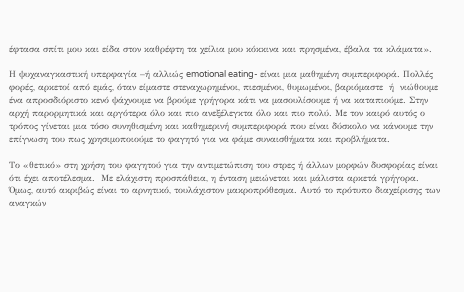έφτασα σπίτι μου και είδα στον καθρέφτη τα χείλια μου κόκκινα και πρησμένα, έβαλα τα κλάματα».

Η ψυχαναγκαστική υπερφαγία –ή αλλιώς emotional eating- είναι μια μαθημένη συμπεριφορά. Πολλές φορές, αρκετοί από εμάς, όταν είμαστε στεναχωρημένοι, πιεσμένοι, θυμωμένοι, βαριόμαστε  ή  νιώθουμε ένα απροσδιόριστο κενό ψάχνουμε να βρούμε γρήγορα κάτι να μασουλίσουμε ή να καταπιούμε. Στην αρχή παρορμητικά και αργότερα όλο και πιο ανεξέλεγκτα όλο και πιο πολύ. Με τον καιρό αυτός ο τρόπος γίνεται μια τόσο συνηθισμένη και καθημερινή συμπεριφορά που είναι δύσκολο να κάνουμε την επίγνωση του πως χρησιμοποιούμε το φαγητό για να φάμε συναισθήματα και προβλήματα.

Το «θετικό» στη χρήση του φαγητού για την αντιμετώπιση του στρες ή άλλων μορφών δυσφορίας είναι ότι έχει αποτέλεσμα.  Με ελάχιστη προσπάθεια, η ένταση μειώνεται και μάλιστα αρκετά γρήγορα.  Όμως, αυτό ακριβώς είναι το αρνητικό, τουλάχιστον μακροπρόθεσμα. Αυτό το πρότυπο διαχείρισης των αναγκών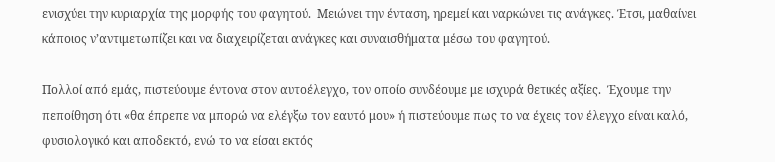ενισχύει την κυριαρχία της μορφής του φαγητού.  Μειώνει την ένταση, ηρεμεί και ναρκώνει τις ανάγκες. Έτσι, μαθαίνει κάποιος ν’αντιμετωπίζει και να διαχειρίζεται ανάγκες και συναισθήματα μέσω του φαγητού.

Πολλοί από εμάς, πιστεύουμε έντονα στον αυτοέλεγχο, τον οποίο συνδέουμε με ισχυρά θετικές αξίες.  Έχουμε την πεποίθηση ότι «θα έπρεπε να μπορώ να ελέγξω τον εαυτό μου» ή πιστεύουμε πως το να έχεις τον έλεγχο είναι καλό, φυσιολογικό και αποδεκτό, ενώ το να είσαι εκτός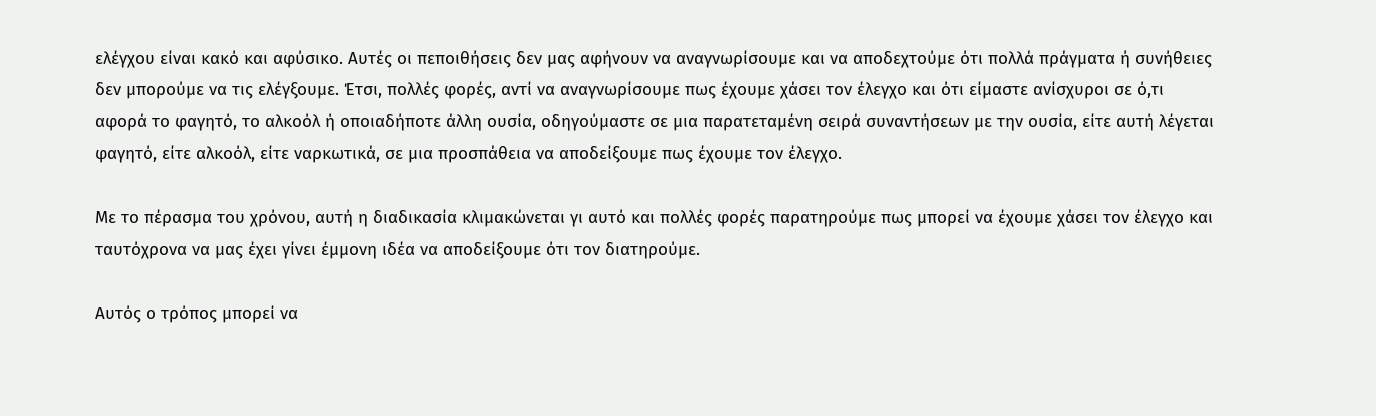ελέγχου είναι κακό και αφύσικο. Αυτές οι πεποιθήσεις δεν μας αφήνουν να αναγνωρίσουμε και να αποδεχτούμε ότι πολλά πράγματα ή συνήθειες δεν μπορούμε να τις ελέγξουμε. Έτσι, πολλές φορές, αντί να αναγνωρίσουμε πως έχουμε χάσει τον έλεγχο και ότι είμαστε ανίσχυροι σε ό,τι αφορά το φαγητό, το αλκοόλ ή οποιαδήποτε άλλη ουσία, οδηγούμαστε σε μια παρατεταμένη σειρά συναντήσεων με την ουσία, είτε αυτή λέγεται φαγητό, είτε αλκοόλ, είτε ναρκωτικά, σε μια προσπάθεια να αποδείξουμε πως έχουμε τον έλεγχο.

Με το πέρασμα του χρόνου, αυτή η διαδικασία κλιμακώνεται γι αυτό και πολλές φορές παρατηρούμε πως μπορεί να έχουμε χάσει τον έλεγχο και ταυτόχρονα να μας έχει γίνει έμμονη ιδέα να αποδείξουμε ότι τον διατηρούμε.

Αυτός ο τρόπος μπορεί να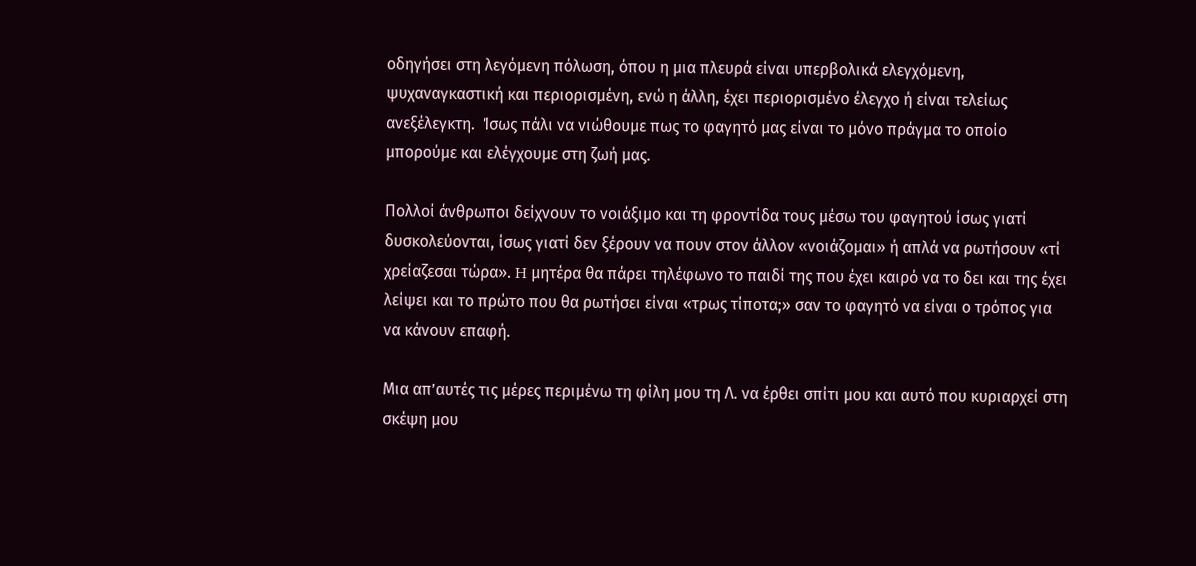οδηγήσει στη λεγόμενη πόλωση, όπου η μια πλευρά είναι υπερβολικά ελεγχόμενη, ψυχαναγκαστική και περιορισμένη, ενώ η άλλη, έχει περιορισμένο έλεγχο ή είναι τελείως ανεξέλεγκτη.  Ίσως πάλι να νιώθουμε πως το φαγητό μας είναι το μόνο πράγμα το οποίο μπορούμε και ελέγχουμε στη ζωή μας.

Πολλοί άνθρωποι δείχνουν το νοιάξιμο και τη φροντίδα τους μέσω του φαγητού ίσως γιατί δυσκολεύονται, ίσως γιατί δεν ξέρουν να πουν στον άλλον «νοιάζομαι» ή απλά να ρωτήσουν «τί χρείαζεσαι τώρα». H μητέρα θα πάρει τηλέφωνο το παιδί της που έχει καιρό να το δει και της έχει λείψει και το πρώτο που θα ρωτήσει είναι «τρως τίποτα;» σαν το φαγητό να είναι ο τρόπος για να κάνουν επαφή.

Μια απ’αυτές τις μέρες περιμένω τη φίλη μου τη Λ. να έρθει σπίτι μου και αυτό που κυριαρχεί στη σκέψη μου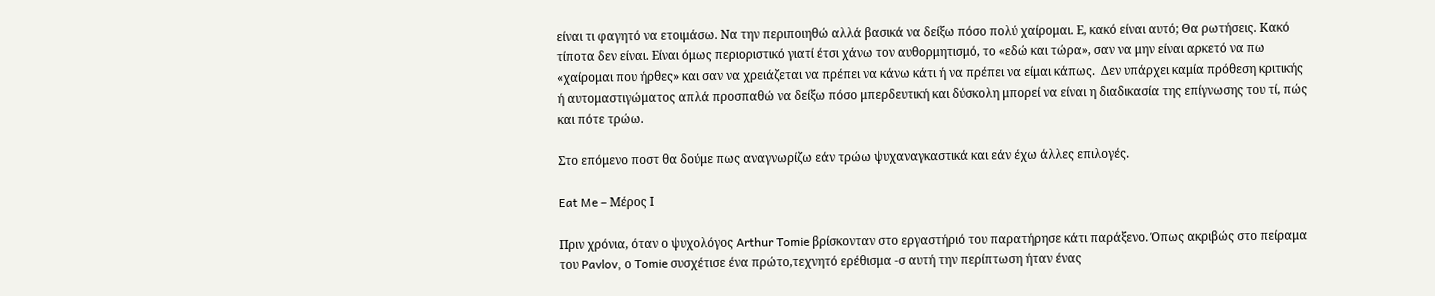είναι τι φαγητό να ετοιμάσω. Να την περιποιηθώ αλλά βασικά να δείξω πόσο πολύ χαίρομαι. Ε, κακό είναι αυτό; Θα ρωτήσεις. Κακό τίποτα δεν είναι. Είναι όμως περιοριστικό γιατί έτσι χάνω τον αυθορμητισμό, το «εδώ και τώρα», σαν να μην είναι αρκετό να πω «χαίρομαι που ήρθες» και σαν να χρειάζεται να πρέπει να κάνω κάτι ή να πρέπει να είμαι κάπως.  Δεν υπάρχει καμία πρόθεση κριτικής ή αυτομαστιγώματος απλά προσπαθώ να δείξω πόσο μπερδευτική και δύσκολη μπορεί να είναι η διαδικασία της επίγνωσης του τί, πώς και πότε τρώω.

Στο επόμενο ποστ θα δούμε πως αναγνωρίζω εάν τρώω ψυχαναγκαστικά και εάν έχω άλλες επιλογές.

Eat Me – Μέρος Ι

Πριν χρόνια, όταν ο ψυχολόγος Arthur Tomie βρίσκονταν στο εργαστήριό του παρατήρησε κάτι παράξενο. Όπως ακριβώς στο πείραμα του Pavlov, ο Tomie συσχέτισε ένα πρώτο,τεχνητό ερέθισμα -σ αυτή την περίπτωση ήταν ένας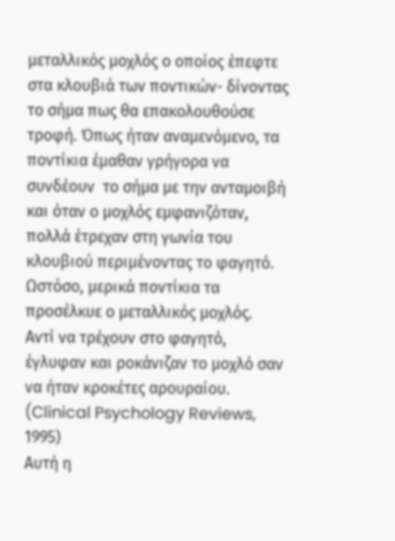μεταλλικός μοχλός ο οποίος έπεφτε στα κλουβιά των ποντικών- δίνοντας το σήμα πως θα επακολουθούσε τροφή. Όπως ήταν αναμενόμενο, τα ποντίκια έμαθαν γρήγορα να συνδέουν  το σήμα με την ανταμοιβή και όταν ο μοχλός εμφανιζόταν, πολλά έτρεχαν στη γωνία του κλουβιού περιμένοντας το φαγητό.  Ωστόσο, μερικά ποντίκια τα προσέλκυε ο μεταλλικός μοχλός.  Αντί να τρέχουν στο φαγητό, έγλυφαν και ροκάνιζαν το μοχλό σαν να ήταν κροκέτες αρουραίου. (Clinical Psychology Reviews, 1995)
Αυτή η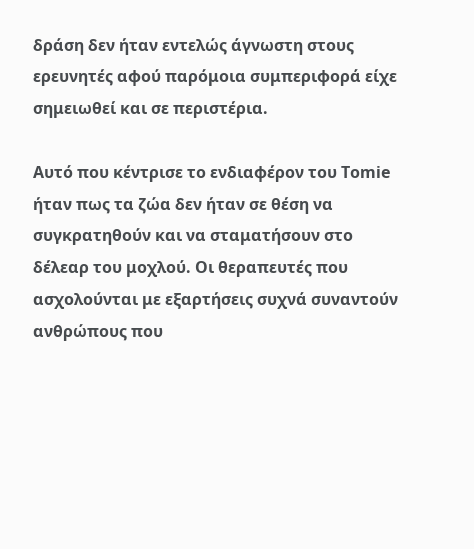δράση δεν ήταν εντελώς άγνωστη στους ερευνητές αφού παρόμοια συμπεριφορά είχε σημειωθεί και σε περιστέρια.

Αυτό που κέντρισε το ενδιαφέρον του Tomie ήταν πως τα ζώα δεν ήταν σε θέση να συγκρατηθούν και να σταματήσουν στο δέλεαρ του μοχλού. Οι θεραπευτές που ασχολούνται με εξαρτήσεις συχνά συναντούν ανθρώπους που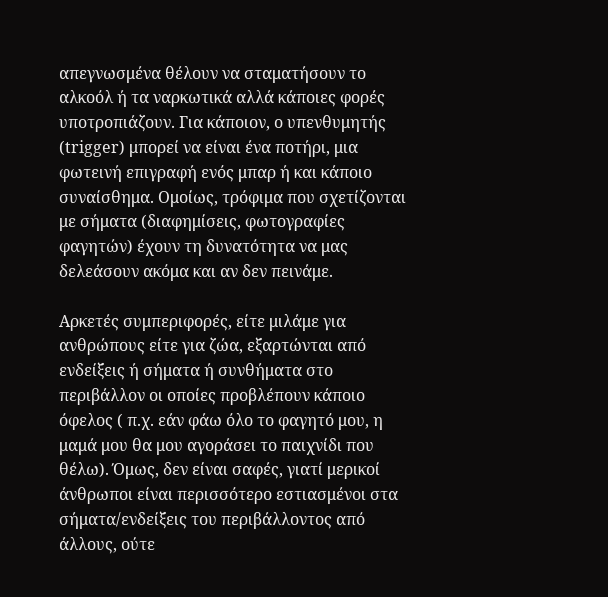απεγνωσμένα θέλουν να σταματήσουν το αλκοόλ ή τα ναρκωτικά αλλά κάποιες φορές υποτροπιάζουν. Για κάποιον, ο υπενθυμητής (trigger) μπορεί να είναι ένα ποτήρι, μια φωτεινή επιγραφή ενός μπαρ ή και κάποιο συναίσθημα. Ομοίως, τρόφιμα που σχετίζονται με σήματα (διαφημίσεις, φωτογραφίες φαγητών) έχουν τη δυνατότητα να μας δελεάσουν ακόμα και αν δεν πεινάμε.

Αρκετές συμπεριφορές, είτε μιλάμε για ανθρώπους είτε για ζώα, εξαρτώνται από ενδείξεις ή σήματα ή συνθήματα στο περιβάλλον οι οποίες προβλέπουν κάποιο όφελος ( π.χ. εάν φάω όλο το φαγητό μου, η μαμά μου θα μoυ αγοράσει το παιχνίδι που θέλω). Όμως, δεν είναι σαφές, γιατί μερικοί άνθρωποι είναι περισσότερο εστιασμένοι στα σήματα/ενδείξεις του περιβάλλοντος από άλλους, ούτε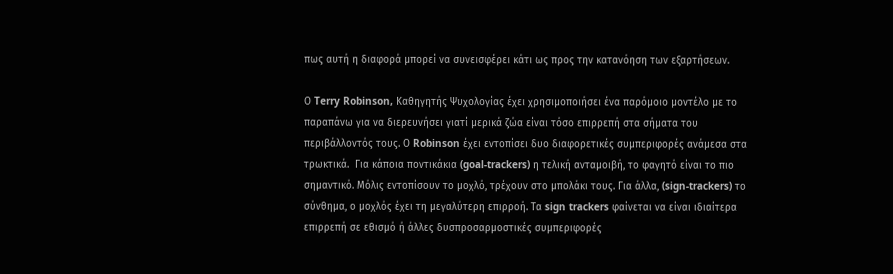πως αυτή η διαφορά μπορεί να συνεισφέρει κάτι ως προς την κατανόηση των εξαρτήσεων.

Ο Terry Robinson, Καθηγητής Ψυχολογίας έχει χρησιμοποιήσει ένα παρόμοιο μοντέλο με το παραπάνω για να διερευνήσει γιατί μερικά ζώα είναι τόσο επιρρεπή στα σήματα του περιβάλλοντός τους. Ο Robinson έχει εντοπίσει δυο διαφορετικές συμπεριφορές ανάμεσα στα τρωκτικά.  Για κάποια ποντικάκια (goal-trackers) η τελική ανταμοιβή, το φαγητό είναι το πιο σημαντικό. Μόλις εντοπίσουν το μοχλό, τρέχουν στο μπολάκι τους. Για άλλα, (sign-trackers) το σύνθημα, ο μοχλός έχει τη μεγαλύτερη επιρροή. Τα sign trackers φαίνεται να είναι ιδιαίτερα επιρρεπή σε εθισμό ή άλλες δυσπροσαρμοστικές συμπεριφορές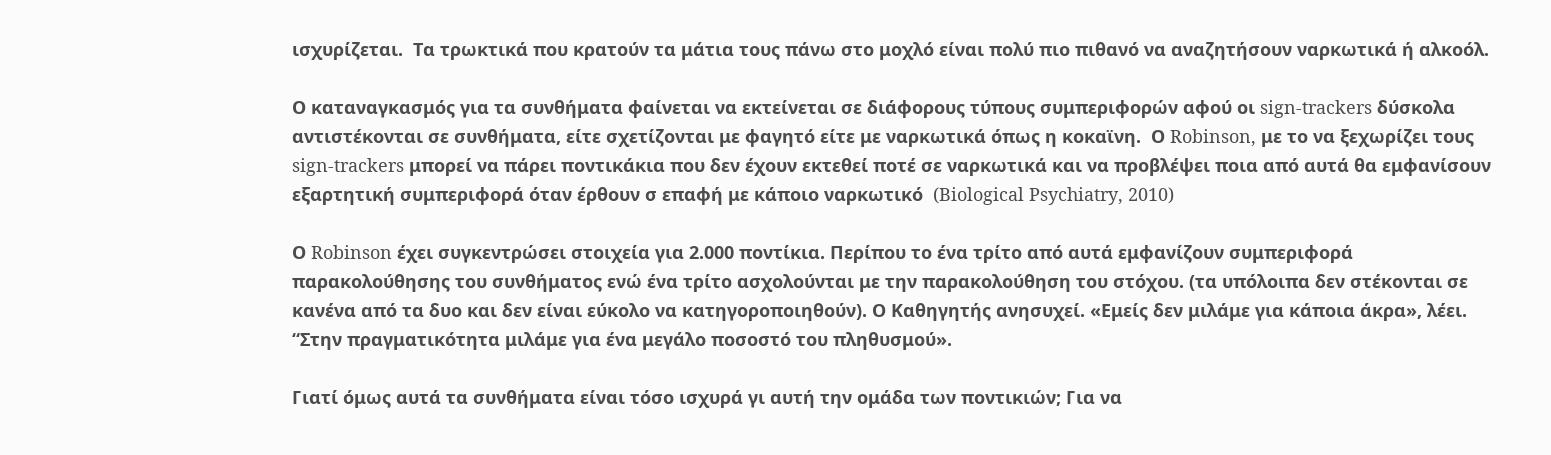ισχυρίζεται.  Τα τρωκτικά που κρατούν τα μάτια τους πάνω στο μοχλό είναι πολύ πιο πιθανό να αναζητήσουν ναρκωτικά ή αλκοόλ.

Ο καταναγκασμός για τα συνθήματα φαίνεται να εκτείνεται σε διάφορους τύπους συμπεριφορών αφού οι sign-trackers δύσκολα αντιστέκονται σε συνθήματα, είτε σχετίζονται με φαγητό είτε με ναρκωτικά όπως η κοκαϊνη.  Ο Robinson, με το να ξεχωρίζει τους sign-trackers μπορεί να πάρει ποντικάκια που δεν έχουν εκτεθεί ποτέ σε ναρκωτικά και να προβλέψει ποια από αυτά θα εμφανίσουν εξαρτητική συμπεριφορά όταν έρθουν σ επαφή με κάποιο ναρκωτικό  (Biological Psychiatry, 2010)

Ο Robinson έχει συγκεντρώσει στοιχεία για 2.000 ποντίκια. Περίπου το ένα τρίτο από αυτά εμφανίζουν συμπεριφορά παρακολούθησης του συνθήματος ενώ ένα τρίτο ασχολούνται με την παρακολούθηση του στόχου. (τα υπόλοιπα δεν στέκονται σε κανένα από τα δυο και δεν είναι εύκολο να κατηγοροποιηθούν). Ο Καθηγητής ανησυχεί. «Εμείς δεν μιλάμε για κάποια άκρα», λέει. “Στην πραγματικότητα μιλάμε για ένα μεγάλο ποσοστό του πληθυσμού».

Γιατί όμως αυτά τα συνθήματα είναι τόσο ισχυρά γι αυτή την ομάδα των ποντικιών; Για να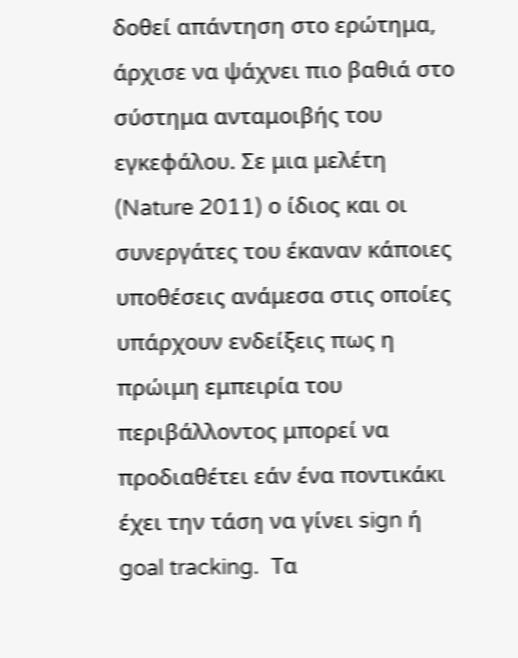δοθεί απάντηση στο ερώτημα, άρχισε να ψάχνει πιο βαθιά στο σύστημα ανταμοιβής του εγκεφάλου. Σε μια μελέτη (Nature 2011) ο ίδιος και οι συνεργάτες του έκαναν κάποιες υποθέσεις ανάμεσα στις οποίες υπάρχουν ενδείξεις πως η πρώιμη εμπειρία του περιβάλλοντος μπορεί να προδιαθέτει εάν ένα ποντικάκι έχει την τάση να γίνει sign ή goal tracking.  Τα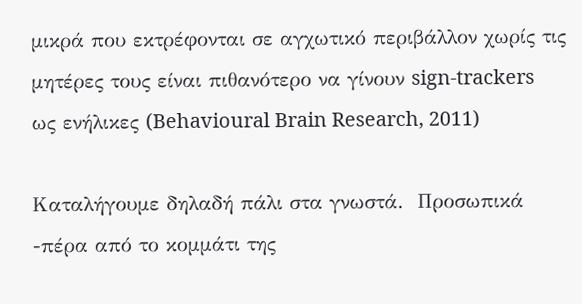μικρά που εκτρέφονται σε αγχωτικό περιβάλλον χωρίς τις μητέρες τους είναι πιθανότερο να γίνουν sign-trackers  ως ενήλικες (Behavioural Brain Research, 2011)

Kαταλήγουμε δηλαδή πάλι στα γνωστά.  Προσωπικά -πέρα από το κομμάτι της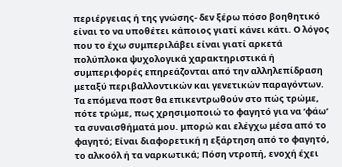περιέργειας ή της γνώσης- δεν ξέρω πόσο βοηθητικό είναι το να υποθέτει κάποιος γιατί κάνει κάτι. Ο λόγος που το έχω συμπεριλάβει είναι γιατί αρκετά πολύπλοκα ψυχολογικά χαρακτηριστικά ή συμπεριφορές επηρεάζονται από την αλληλεπίδραση μεταξύ περιβαλλοντικών και γενετικών παραγόντων.  Τα επόμενα ποστ θα επικεντρωθούν στο πώς τρώμε, πότε τρώμε, πως χρησιμοποιώ το φαγητό για να ‘φάω’ τα συναισθήματά μου. μπορώ και ελέγχω μέσα από το φαγητό; Είναι διαφορετική η εξάρτηση από το φαγητό, το αλκοόλ ή τα ναρκωτικά; Πόση ντροπή, ενοχή έχει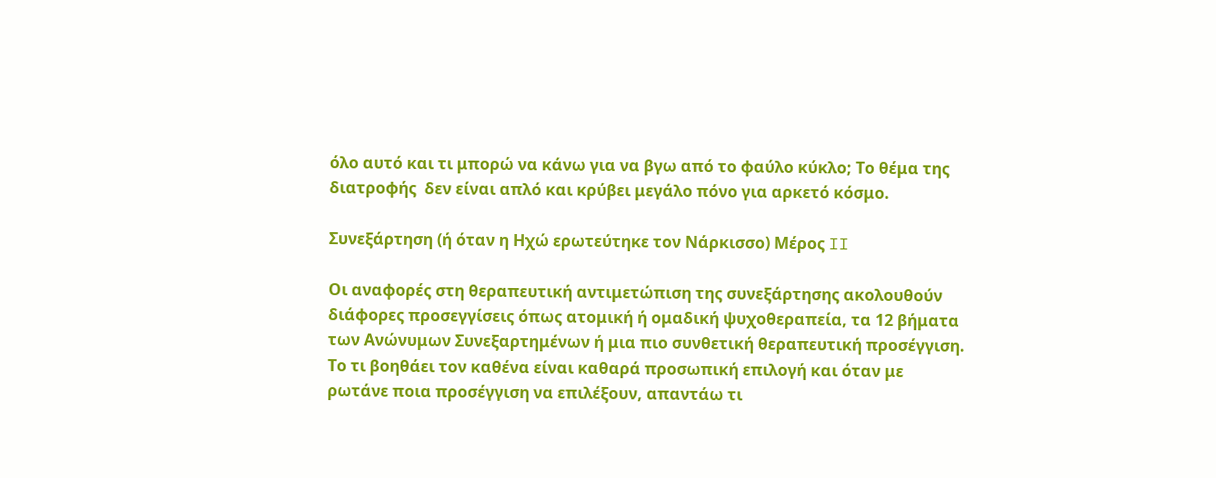όλο αυτό και τι μπορώ να κάνω για να βγω από το φαύλο κύκλο; Το θέμα της διατροφής  δεν είναι απλό και κρύβει μεγάλο πόνο για αρκετό κόσμο.

Συνεξάρτηση (ή όταν η Ηχώ ερωτεύτηκε τον Νάρκισσο) Μέρος II

Οι αναφορές στη θεραπευτική αντιμετώπιση της συνεξάρτησης ακολουθούν διάφορες προσεγγίσεις όπως ατομική ή ομαδική ψυχοθεραπεία, τα 12 βήματα των Ανώνυμων Συνεξαρτημένων ή μια πιο συνθετική θεραπευτική προσέγγιση.  Το τι βοηθάει τον καθένα είναι καθαρά προσωπική επιλογή και όταν με ρωτάνε ποια προσέγγιση να επιλέξουν, απαντάω τι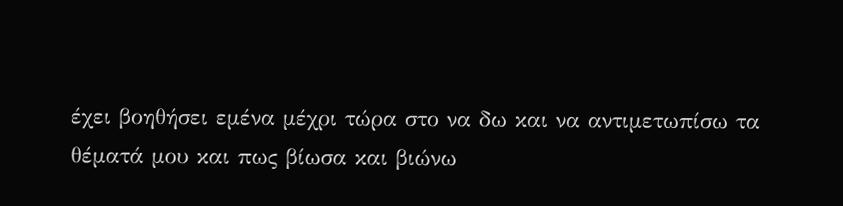έχει βοηθήσει εμένα μέχρι τώρα στο να δω και να αντιμετωπίσω τα θέματά μου και πως βίωσα και βιώνω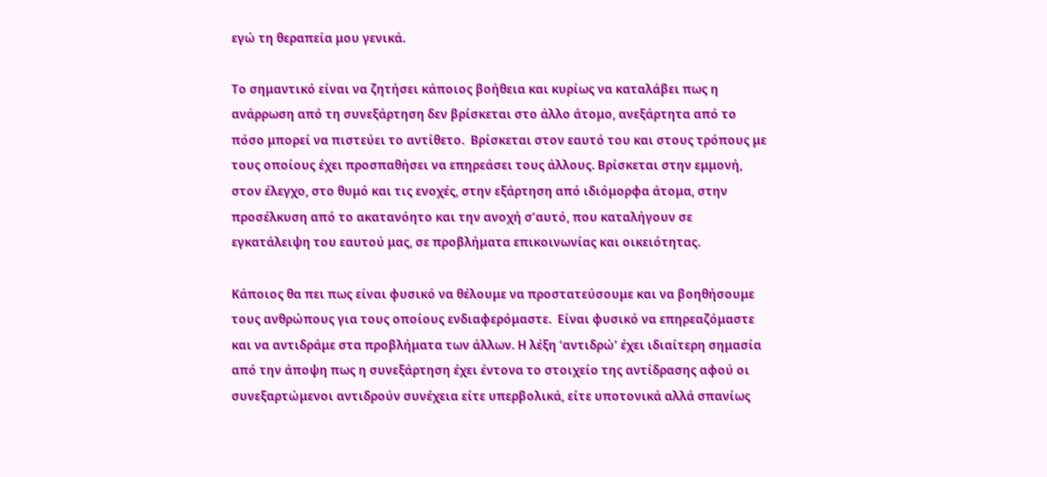εγώ τη θεραπεία μου γενικά.

Το σημαντικό είναι να ζητήσει κάποιος βοήθεια και κυρίως να καταλάβει πως η ανάρρωση από τη συνεξάρτηση δεν βρίσκεται στο άλλο άτομο, ανεξάρτητα από το πόσο μπορεί να πιστεύει το αντίθετο.  Βρίσκεται στον εαυτό του και στους τρόπους με τους οποίους έχει προσπαθήσει να επηρεάσει τους άλλους. Βρίσκεται στην εμμονή, στον έλεγχο, στο θυμό και τις ενοχές, στην εξάρτηση από ιδιόμορφα άτομα, στην προσέλκυση από το ακατανόητο και την ανοχή σ’αυτό, που καταλήγουν σε εγκατάλειψη του εαυτού μας, σε προβλήματα επικοινωνίας και οικειότητας.

Κάποιος θα πει πως είναι φυσικό να θέλουμε να προστατεύσουμε και να βοηθήσουμε τους ανθρώπους για τους οποίους ενδιαφερόμαστε.  Είναι φυσικό να επηρεαζόμαστε και να αντιδράμε στα προβλήματα των άλλων. Η λέξη ‘αντιδρώ’ έχει ιδιαίτερη σημασία από την άποψη πως η συνεξάρτηση έχει έντονα το στοιχείο της αντίδρασης αφού οι συνεξαρτώμενοι αντιδρούν συνέχεια είτε υπερβολικά, είτε υποτονικά αλλά σπανίως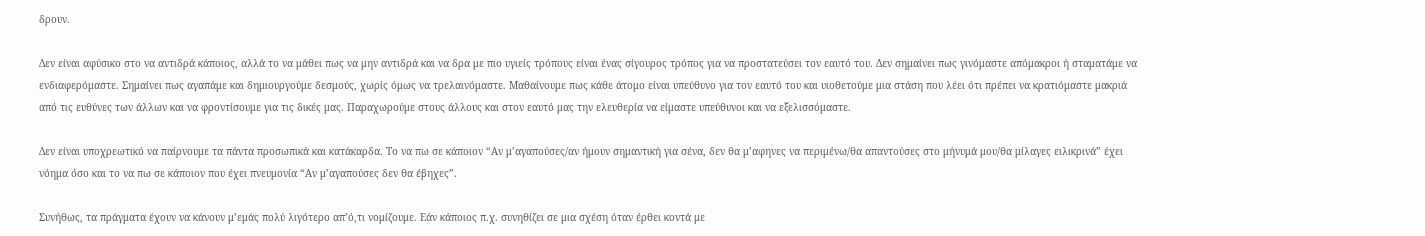δρουν.

Δεν είναι αφύσικο στο να αντιδρά κάποιος, αλλά το να μάθει πως να μην αντιδρά και να δρα με πιο υγιείς τρόπους είναι ένας σίγουρος τρόπος για να προστατεύσει τον εαυτό του. Δεν σημαίνει πως γινόμαστε απόμακροι ή σταματάμε να ενδιαφερόμαστε. Σημαίνει πως αγαπάμε και δημιουργούμε δεσμούς, χωρίς όμως να τρελαινόμαστε. Μαθαίνουμε πως κάθε άτομο είναι υπεύθυνο για τον εαυτό του και υιοθετούμε μια στάση που λέει ότι πρέπει να κρατιόμαστε μακριά από τις ευθύνες των άλλων και να φροντίσουμε για τις δικές μας. Παραχωρούμε στους άλλους και στον εαυτό μας την ελευθερία να είμαστε υπεύθυνοι και να εξελισσόμαστε.

Δεν είναι υποχρεωτικό να παίρνουμε τα πάντα προσωπικά και κατάκαρδα. Το να πω σε κάποιον “Αν μ’αγαπούσες/αν ήμουν σημαντική για σένα, δεν θα μ’αφηνες να περιμένω/θα απαντούσες στο μήνυμά μου/θα μίλαγες ειλικρινά” έχει νόημα όσο και το να πω σε κάποιον που έχει πνευμονία “Αν μ’αγαπούσες δεν θα έβηχες”.

Συνήθως, τα πράγματα έχουν να κάνουν μ’εμάς πολύ λιγότερο απ’ό,τι νομίζουμε. Εάν κάποιος π.χ. συνηθίζει σε μια σχέση όταν έρθει κοντά με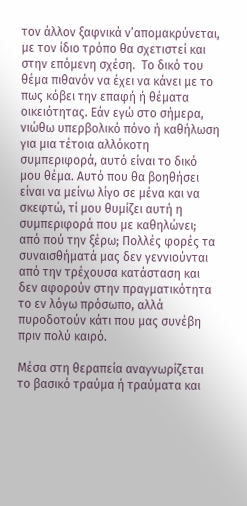τον άλλον ξαφνικά ν’απομακρύνεται, με τον ίδιο τρόπο θα σχετιστεί και στην επόμενη σχέση.  Το δικό του θέμα πιθανόν να έχει να κάνει με το πως κόβει την επαφή ή θέματα οικειότητας. Εάν εγώ στο σήμερα, νιώθω υπερβολικό πόνο ή καθήλωση για μια τέτοια αλλόκοτη συμπεριφορά, αυτό είναι το δικό μου θέμα. Αυτό που θα βοηθήσει είναι να μείνω λίγο σε μένα και να σκεφτώ, τί μου θυμίζει αυτή η συμπεριφορά που με καθηλώνει; από πού την ξέρω; Πολλές φορές τα συναισθήματά μας δεν γεννιούνται από την τρέχουσα κατάσταση και δεν αφορούν στην πραγματικότητα το εν λόγω πρόσωπο, αλλά πυροδοτούν κάτι που μας συνέβη πριν πολύ καιρό.

Μέσα στη θεραπεία αναγνωρίζεται το βασικό τραύμα ή τραύματα και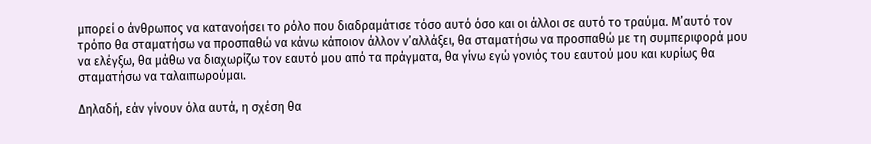μπορεί ο άνθρωπος να κατανοήσει το ρόλο που διαδραμάτισε τόσο αυτό όσο και οι άλλοι σε αυτό το τραύμα. Μ’αυτό τον τρόπο θα σταματήσω να προσπαθώ να κάνω κάποιον άλλον ν’αλλάξει, θα σταματήσω να προσπαθώ με τη συμπεριφορά μου να ελέγξω, θα μάθω να διαχωρίζω τον εαυτό μου από τα πράγματα, θα γίνω εγώ γονιός του εαυτού μου και κυρίως θα σταματήσω να ταλαιπωρούμαι.

Δηλαδή, εάν γίνουν όλα αυτά, η σχέση θα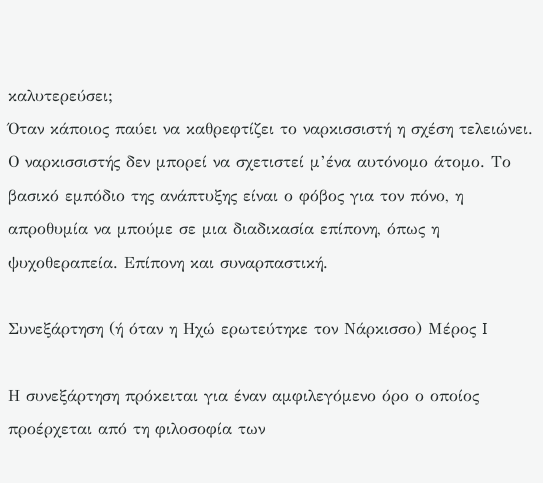καλυτερεύσει;
Όταν κάποιος παύει να καθρεφτίζει το ναρκισσιστή η σχέση τελειώνει.  Ο ναρκισσιστής δεν μπορεί να σχετιστεί μ’ένα αυτόνομο άτομο. Το βασικό εμπόδιο της ανάπτυξης είναι ο φόβος για τον πόνο, η απροθυμία να μπούμε σε μια διαδικασία επίπονη, όπως η ψυχοθεραπεία. Επίπονη και συναρπαστική.

Συνεξάρτηση (ή όταν η Ηχώ ερωτεύτηκε τον Νάρκισσο) Μέρος I

Η συνεξάρτηση πρόκειται για έναν αμφιλεγόμενο όρο ο οποίος προέρχεται από τη φιλοσοφία των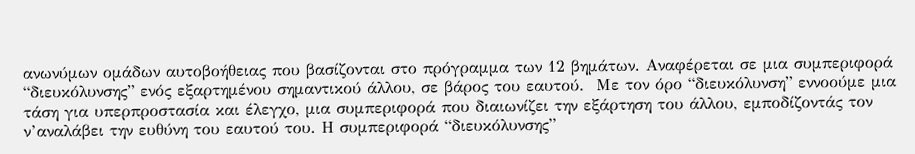ανωνύμων ομάδων αυτοβοήθειας που βασίζονται στο πρόγραμμα των 12 βημάτων. Αναφέρεται σε μια συμπεριφορά “διευκόλυνσης” ενός εξαρτημένου σημαντικού άλλου, σε βάρος του εαυτού.  Με τον όρο “διευκόλυνση” εννοούμε μια τάση για υπερπροστασία και έλεγχο, μια συμπεριφορά που διαιωνίζει την εξάρτηση του άλλου, εμποδίζοντάς τον ν’αναλάβει την ευθύνη του εαυτού του. Η συμπεριφορά “διευκόλυνσης”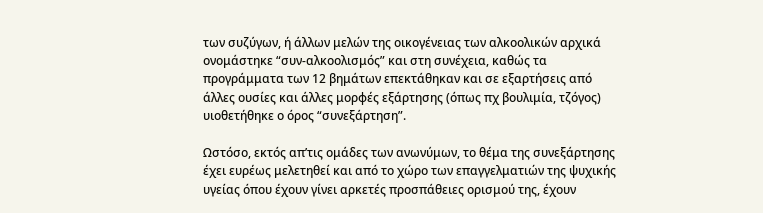των συζύγων, ή άλλων μελών της οικογένειας των αλκοολικών αρχικά ονομάστηκε “συν-αλκοολισμός” και στη συνέχεια, καθώς τα προγράμματα των 12 βημάτων επεκτάθηκαν και σε εξαρτήσεις από άλλες ουσίες και άλλες μορφές εξάρτησης (όπως πχ βουλιμία, τζόγος) υιοθετήθηκε ο όρος “συνεξάρτηση”.

Ωστόσο, εκτός απ’τις ομάδες των ανωνύμων, το θέμα της συνεξάρτησης έχει ευρέως μελετηθεί και από το χώρο των επαγγελματιών της ψυχικής υγείας όπου έχουν γίνει αρκετές προσπάθειες ορισμού της, έχουν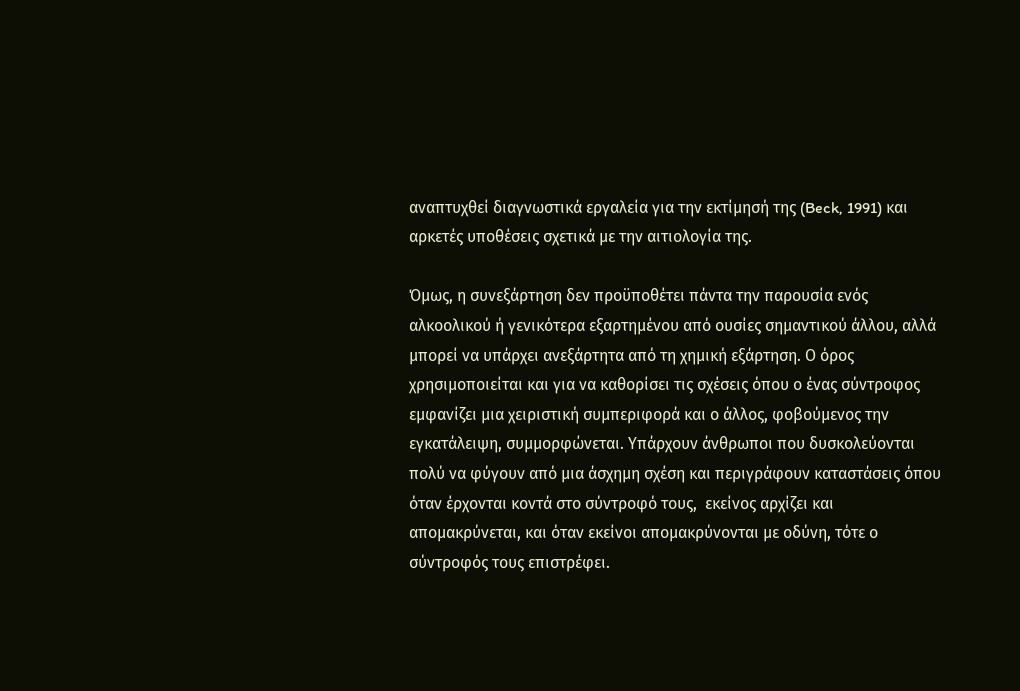αναπτυχθεί διαγνωστικά εργαλεία για την εκτίμησή της (Beck, 1991) και αρκετές υποθέσεις σχετικά με την αιτιολογία της.

Όμως, η συνεξάρτηση δεν προϋποθέτει πάντα την παρουσία ενός αλκοολικού ή γενικότερα εξαρτημένου από ουσίες σημαντικού άλλου, αλλά μπορεί να υπάρχει ανεξάρτητα από τη χημική εξάρτηση. Ο όρος χρησιμοποιείται και για να καθορίσει τις σχέσεις όπου ο ένας σύντροφος εμφανίζει μια χειριστική συμπεριφορά και ο άλλος, φοβούμενος την εγκατάλειψη, συμμορφώνεται. Υπάρχουν άνθρωποι που δυσκολεύονται πολύ να φύγουν από μια άσχημη σχέση και περιγράφουν καταστάσεις όπου όταν έρχονται κοντά στο σύντροφό τους,  εκείνος αρχίζει και απομακρύνεται, και όταν εκείνοι απομακρύνονται με οδύνη, τότε ο σύντροφός τους επιστρέφει.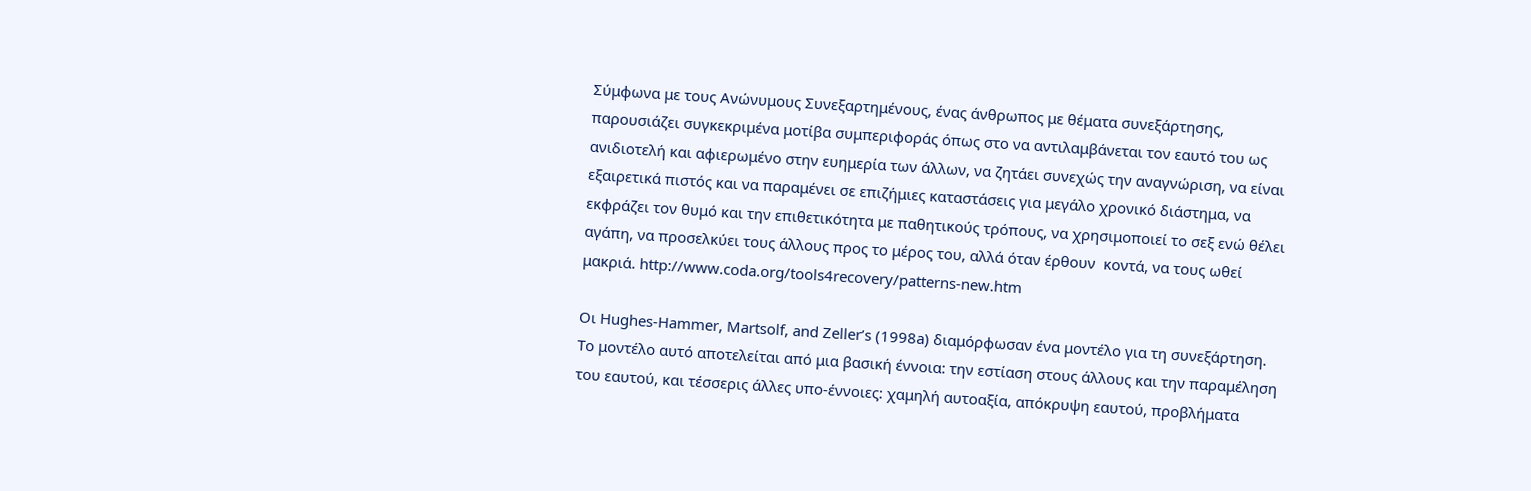Σύμφωνα με τους Ανώνυμους Συνεξαρτημένους, ένας άνθρωπος με θέματα συνεξάρτησης, παρουσιάζει συγκεκριμένα μοτίβα συμπεριφοράς όπως στο να αντιλαμβάνεται τον εαυτό του ως ανιδιοτελή και αφιερωμένο στην ευημερία των άλλων, να ζητάει συνεχώς την αναγνώριση, να είναι εξαιρετικά πιστός και να παραμένει σε επιζήμιες καταστάσεις για μεγάλο χρονικό διάστημα, να εκφράζει τον θυμό και την επιθετικότητα με παθητικούς τρόπους, να χρησιμοποιεί το σεξ ενώ θέλει αγάπη, να προσελκύει τους άλλους προς το μέρος του, αλλά όταν έρθουν  κοντά, να τους ωθεί μακριά. http://www.coda.org/tools4recovery/patterns-new.htm

Οι Hughes-Hammer, Martsolf, and Zeller’s (1998a) διαμόρφωσαν ένα μοντέλο για τη συνεξάρτηση.  Το μοντέλο αυτό αποτελείται από μια βασική έννοια: την εστίαση στους άλλους και την παραμέληση του εαυτού, και τέσσερις άλλες υπο-έννοιες: χαμηλή αυτοαξία, απόκρυψη εαυτού, προβλήματα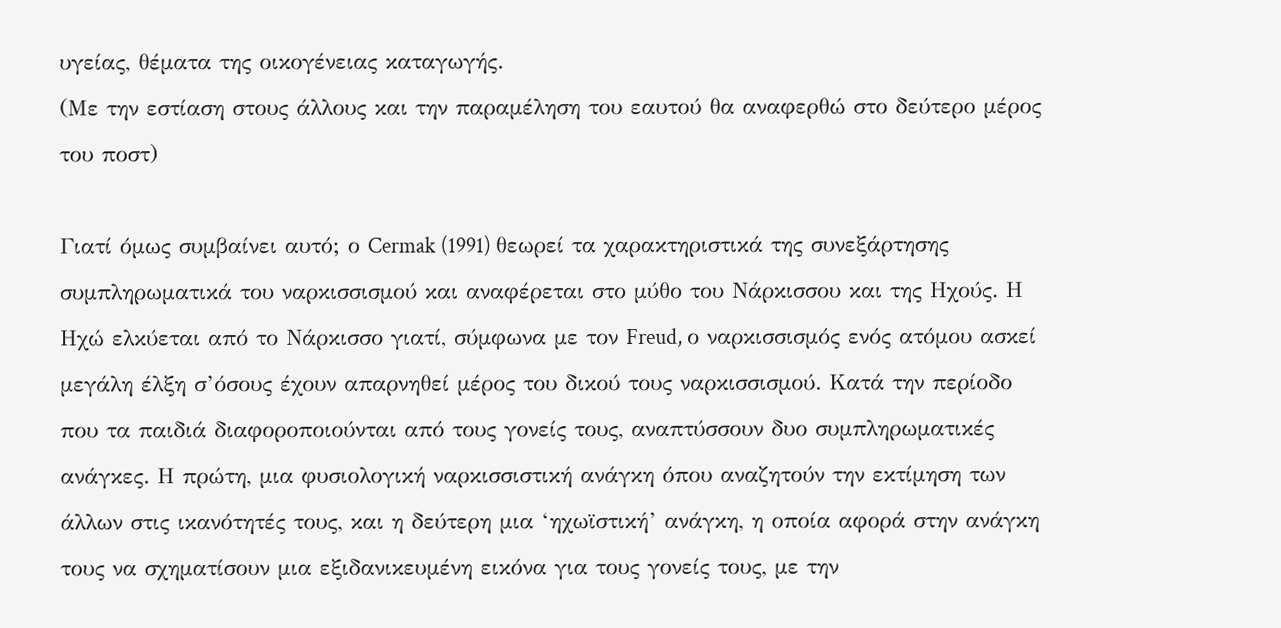υγείας, θέματα της οικογένειας καταγωγής.
(Με την εστίαση στους άλλους και την παραμέληση του εαυτού θα αναφερθώ στο δεύτερο μέρος του ποστ)

Γιατί όμως συμβαίνει αυτό; ο Cermak (1991) θεωρεί τα χαρακτηριστικά της συνεξάρτησης συμπληρωματικά του ναρκισσισμού και αναφέρεται στο μύθο του Νάρκισσου και της Ηχούς. Η Ηχώ ελκύεται από το Νάρκισσο γιατί, σύμφωνα με τον Freud, ο ναρκισσισμός ενός ατόμου ασκεί μεγάλη έλξη σ’όσους έχουν απαρνηθεί μέρος του δικού τους ναρκισσισμού. Κατά την περίοδο που τα παιδιά διαφοροποιούνται από τους γονείς τους, αναπτύσσουν δυο συμπληρωματικές ανάγκες. Η πρώτη, μια φυσιολογική ναρκισσιστική ανάγκη όπου αναζητούν την εκτίμηση των άλλων στις ικανότητές τους, και η δεύτερη μια ‘ηχωϊστική’ ανάγκη, η οποία αφορά στην ανάγκη τους να σχηματίσουν μια εξιδανικευμένη εικόνα για τους γονείς τους, με την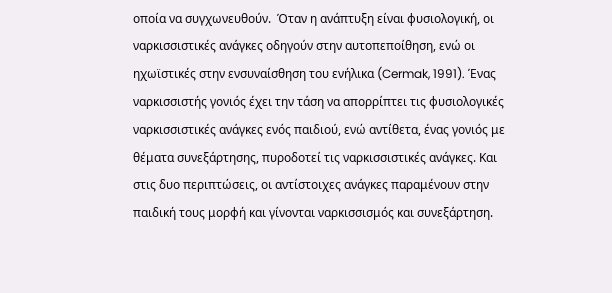οποία να συγχωνευθούν.  Όταν η ανάπτυξη είναι φυσιολογική, οι ναρκισσιστικές ανάγκες οδηγούν στην αυτοπεποίθηση, ενώ οι ηχωϊστικές στην ενσυναίσθηση του ενήλικα (Cermak, 1991). Ένας ναρκισσιστής γονιός έχει την τάση να απορρίπτει τις φυσιολογικές ναρκισσιστικές ανάγκες ενός παιδιού, ενώ αντίθετα, ένας γονιός με θέματα συνεξάρτησης, πυροδοτεί τις ναρκισσιστικές ανάγκες. Και στις δυο περιπτώσεις, οι αντίστοιχες ανάγκες παραμένουν στην παιδική τους μορφή και γίνονται ναρκισσισμός και συνεξάρτηση.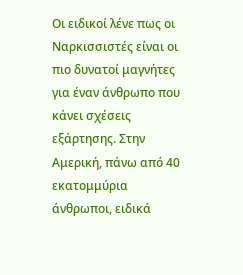Οι ειδικοί λένε πως οι Ναρκισσιστές είναι οι πιο δυνατοί μαγνήτες για έναν άνθρωπο που κάνει σχέσεις εξάρτησης. Στην Αμερική, πάνω από 40 εκατομμύρια άνθρωποι, ειδικά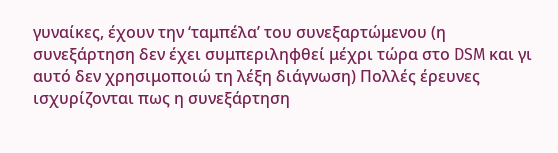γυναίκες, έχουν την ‘ταμπέλα’ του συνεξαρτώμενου (η συνεξάρτηση δεν έχει συμπεριληφθεί μέχρι τώρα στο DSM και γι αυτό δεν χρησιμοποιώ τη λέξη διάγνωση) Πολλές έρευνες ισχυρίζονται πως η συνεξάρτηση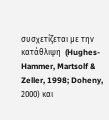συσχετίζεται με την κατάθλιψη  (Hughes-Hammer, Martsolf & Zeller, 1998; Doheny, 2000) και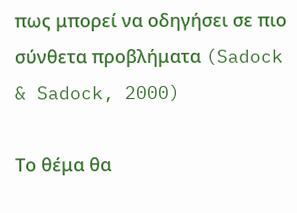πως μπορεί να οδηγήσει σε πιο σύνθετα προβλήματα (Sadock & Sadock, 2000)

Το θέμα θα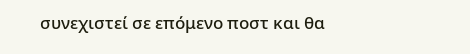συνεχιστεί σε επόμενο ποστ και θα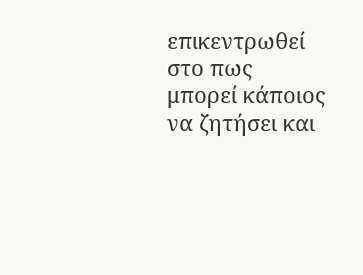επικεντρωθεί στο πως μπορεί κάποιος να ζητήσει και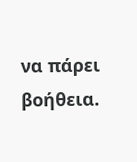να πάρει βοήθεια.